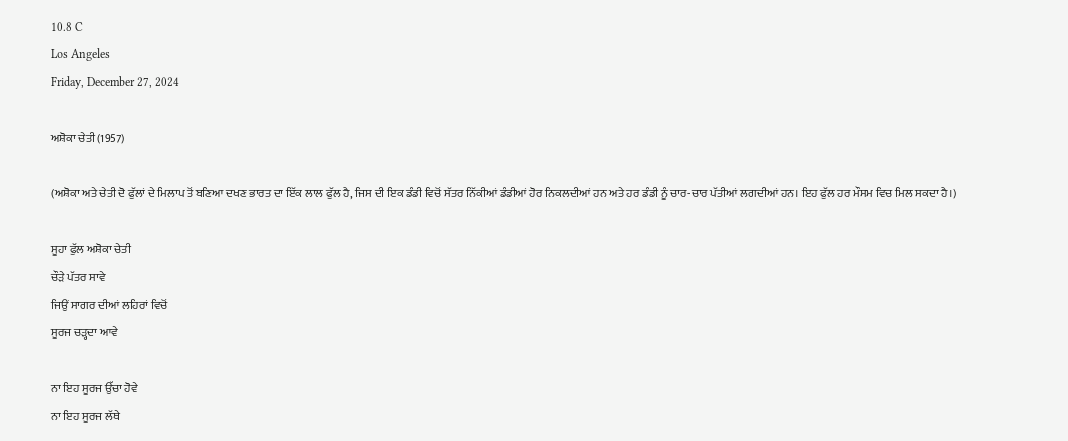10.8 C
Los Angeles
Friday, December 27, 2024

ਅਸ਼ੋਕਾ ਚੇਤੀ (1957)

(ਅਸ਼ੋਕਾ ਅਤੇ ਚੇਤੀ ਦੋ ਫੁੱਲਾਂ ਦੇ ਮਿਲਾਪ ਤੋਂ ਬਣਿਆ ਦਖਣ ਭਾਰਤ ਦਾ ਇੱਕ ਲਾਲ ਫੁੱਲ ਹੈ, ਜਿਸ ਦੀ ਇਕ ਡੰਡੀ ਵਿਚੋਂ ਸੱਤਰ ਨਿੱਕੀਆਂ ਡੰਡੀਆਂ ਹੋਰ ਨਿਕਲਦੀਆਂ ਹਨ ਅਤੇ ਹਰ ਡੰਡੀ ਨੂੰ ਚਾਰ-ਚਾਰ ਪੱਤੀਆਂ ਲਗਦੀਆਂ ਹਨ। ਇਹ ਫੁੱਲ ਹਰ ਮੌਸਮ ਵਿਚ ਮਿਲ ਸਕਦਾ ਹੈ।)

ਸੂਹਾ ਫੁੱਲ ਅਸ਼ੋਕਾ ਚੇਤੀ
ਚੌੜੇ ਪੱਤਰ ਸਾਵੇ
ਜਿਉਂ ਸਾਗਰ ਦੀਆਂ ਲਹਿਰਾਂ ਵਿਚੋਂ
ਸੂਰਜ ਚੜ੍ਹਦਾ ਆਵੇ

ਨਾ ਇਹ ਸੂਰਜ ਉੱਚਾ ਹੋਵੇ
ਨਾ ਇਹ ਸੂਰਜ ਲੱਥੇ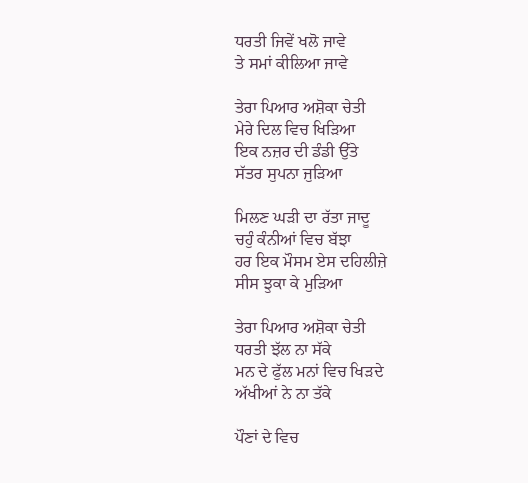ਧਰਤੀ ਜਿਵੇਂ ਖਲੋ ਜਾਵੇ
ਤੇ ਸਮਾਂ ਕੀਲਿਆ ਜਾਵੇ

ਤੇਰਾ ਪਿਆਰ ਅਸ਼ੋਕਾ ਚੇਤੀ
ਮੇਰੇ ਦਿਲ ਵਿਚ ਖਿੜਿਆ
ਇਕ ਨਜ਼ਰ ਦੀ ਡੰਡੀ ਉੱਤੇ
ਸੱਤਰ ਸੁਪਨਾ ਜੁੜਿਆ

ਮਿਲਣ ਘੜੀ ਦਾ ਰੱਤਾ ਜਾਦੂ
ਚਹੁੰ ਕੰਨੀਆਂ ਵਿਚ ਬੱਝਾ
ਹਰ ਇਕ ਮੌਸਮ ਏਸ ਦਹਿਲੀਜ਼ੇ
ਸੀਸ ਝੁਕਾ ਕੇ ਮੁੜਿਆ

ਤੇਰਾ ਪਿਆਰ ਅਸ਼ੋਕਾ ਚੇਤੀ
ਧਰਤੀ ਝੱਲ ਨਾ ਸੱਕੇ
ਮਨ ਦੇ ਫੁੱਲ ਮਨਾਂ ਵਿਚ ਖਿੜਦੇ
ਅੱਖੀਆਂ ਨੇ ਨਾ ਤੱਕੇ

ਪੌਣਾਂ ਦੇ ਵਿਚ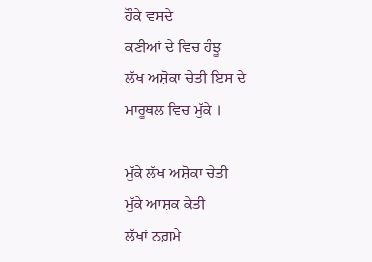ਹੌਕੇ ਵਸਦੇ
ਕਣੀਆਂ ਦੇ ਵਿਚ ਹੰਝੂ
ਲੱਖ ਅਸ਼ੋਕਾ ਚੇਤੀ ਇਸ ਦੇ
ਮਾਰੂਥਲ ਵਿਚ ਮੁੱਕੇ ।

ਮੁੱਕੇ ਲੱਖ ਅਸ਼ੋਕਾ ਚੇਤੀ
ਮੁੱਕੇ ਆਸ਼ਕ ਕੇਤੀ
ਲੱਖਾਂ ਨਗ਼ਮੇ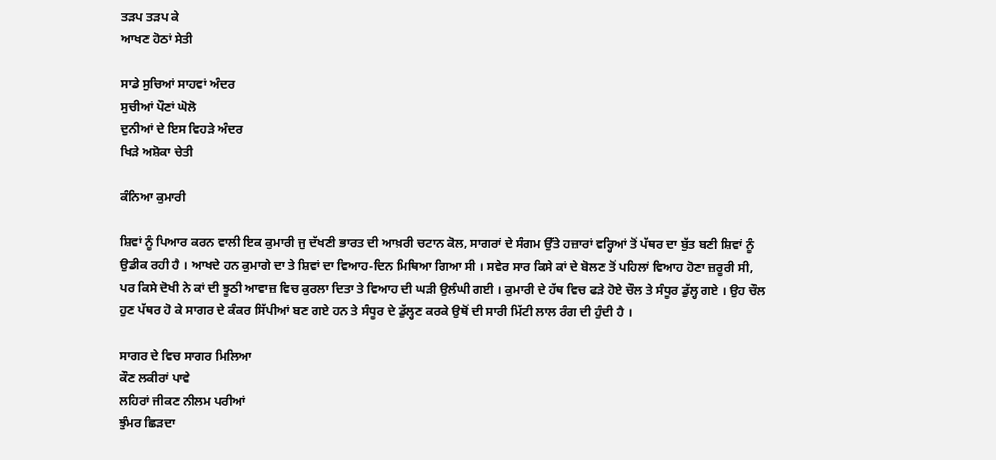ਤੜਪ ਤੜਪ ਕੇ
ਆਖਣ ਹੋਠਾਂ ਸੇਤੀ

ਸਾਡੇ ਸੁਚਿਆਂ ਸਾਹਵਾਂ ਅੰਦਰ
ਸੁਚੀਆਂ ਪੌਣਾਂ ਘੋਲੋ
ਦੁਨੀਆਂ ਦੇ ਇਸ ਵਿਹੜੇ ਅੰਦਰ
ਖਿੜੇ ਅਸ਼ੋਕਾ ਚੇਤੀ

ਕੰਨਿਆ ਕੁਮਾਰੀ

ਸ਼ਿਵਾਂ ਨੂੰ ਪਿਆਰ ਕਰਨ ਵਾਲੀ ਇਕ ਕੁਮਾਰੀ ਜੁ ਦੱਖਣੀ ਭਾਰਤ ਦੀ ਆਖ਼ਰੀ ਚਟਾਨ ਕੋਲ, ਸਾਗਰਾਂ ਦੇ ਸੰਗਮ ਉੱਤੇ ਹਜ਼ਾਰਾਂ ਵਰ੍ਹਿਆਂ ਤੋਂ ਪੱਥਰ ਦਾ ਬੁੱਤ ਬਣੀ ਸ਼ਿਵਾਂ ਨੂੰ ਉਡੀਕ ਰਹੀ ਹੈ । ਆਖਦੇ ਹਨ ਕੁਮਾਗੇ ਦਾ ਤੇ ਸ਼ਿਵਾਂ ਦਾ ਵਿਆਹ-ਦਿਨ ਮਿਥਿਆ ਗਿਆ ਸੀ । ਸਵੇਰ ਸਾਰ ਕਿਸੇ ਕਾਂ ਦੇ ਬੋਲਣ ਤੋਂ ਪਹਿਲਾਂ ਵਿਆਹ ਹੋਣਾ ਜ਼ਰੂਰੀ ਸੀ, ਪਰ ਕਿਸੇ ਦੋਖੀ ਨੇ ਕਾਂ ਦੀ ਝੂਠੀ ਆਵਾਜ਼ ਵਿਚ ਕੁਰਲਾ ਦਿਤਾ ਤੇ ਵਿਆਹ ਦੀ ਘੜੀ ਉਲੰਘੀ ਗਈ । ਕੁਮਾਰੀ ਦੇ ਹੱਥ ਵਿਚ ਫੜੇ ਹੋਏ ਚੌਲ ਤੇ ਸੰਧੂਰ ਡੁੱਲ੍ਹ ਗਏ । ਉਹ ਚੌਲ ਹੁਣ ਪੱਥਰ ਹੋ ਕੇ ਸਾਗਰ ਦੇ ਕੰਕਰ ਸਿੱਪੀਆਂ ਬਣ ਗਏ ਹਨ ਤੇ ਸੰਧੂਰ ਦੇ ਡੁੱਲ੍ਹਣ ਕਰਕੇ ਉਥੋਂ ਦੀ ਸਾਰੀ ਮਿੱਟੀ ਲਾਲ ਰੰਗ ਦੀ ਹੁੰਦੀ ਹੈ ।

ਸਾਗਰ ਦੇ ਵਿਚ ਸਾਗਰ ਮਿਲਿਆ
ਕੌਣ ਲਕੀਰਾਂ ਪਾਵੇ
ਲਹਿਰਾਂ ਜੀਕਣ ਨੀਲਮ ਪਰੀਆਂ
ਝੁੰਮਰ ਛਿੜਦਾ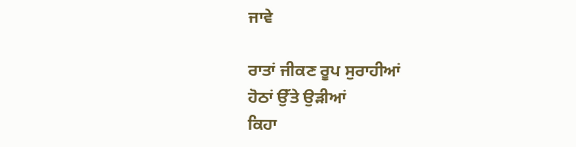ਜਾਵੇ

ਰਾਤਾਂ ਜੀਕਣ ਰੂਪ ਸੁਰਾਹੀਆਂ
ਹੋਠਾਂ ਉੱਤੇ ਉੜੀਆਂ
ਕਿਹਾ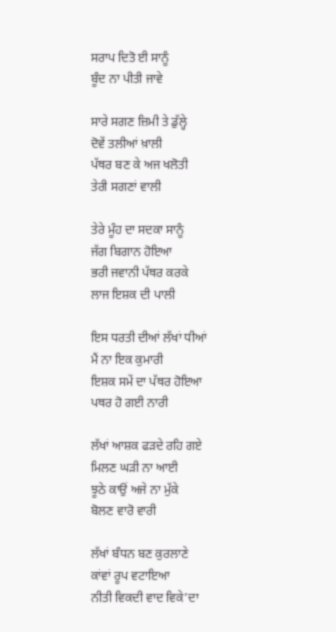ਸਰਾਪ ਦਿਤੋ ਈ ਸਾਨੂੰ
ਬੂੰਦ ਨਾ ਪੀਤੀ ਜਾਵੇ

ਸਾਰੇ ਸਗਣ ਜ਼ਿਮੀ ਤੇ ਡੁੱਲ੍ਹੇ
ਦੋਵੇਂ ਤਲੀਆਂ ਖ਼ਾਲੀ
ਪੱਥਰ ਬਣ ਕੇ ਅਜ ਖਲੋਤੀ
ਤੇਰੀ ਸਗਣਾਂ ਵਾਲੀ

ਤੇਰੇ ਮੂੰਹ ਦਾ ਸਦਕਾ ਸਾਨੂੰ
ਜੱਗ ਬਿਗਾਨ ਹੋਇਆ
ਭਰੀ ਜਵਾਨੀ ਪੱਥਰ ਕਰਕੇ
ਲਾਜ ਇਸ਼ਕ ਦੀ ਪਾਲੀ

ਇਸ ਧਰਤੀ ਦੀਆਂ ਲੱਖਾਂ ਧੀਆਂ
ਮੈਂ ਨਾ ਇਕ ਕੁਮਾਰੀ
ਇਸ਼ਕ ਸਮੇਂ ਦਾ ਪੱਥਰ ਹੋਇਆ
ਪਥਰ ਹੋ ਗਈ ਨਾਰੀ

ਲੱਖਾਂ ਆਸ਼ਕ ਫੜਦੇ ਰਹਿ ਗਏ
ਮਿਲਣ ਘੜੀ ਨਾ ਆਈ
ਝੂਠੇ ਕਾਉਂ ਅਜੇ ਨਾ ਮੁੱਕੇ
ਬੋਲਣ ਵਾਰੋ ਵਾਰੀ

ਲੱਖਾਂ ਬੰਧਨ ਬਣ ਕੁਰਲਾਣੇ
ਕਾਂਵਾਂ ਰੂਪ ਵਟਾਇਆ
ਨੀਤੀ ਵਿਕਦੀ ਵਾਦ ਵਿਕੇ’ਦਾ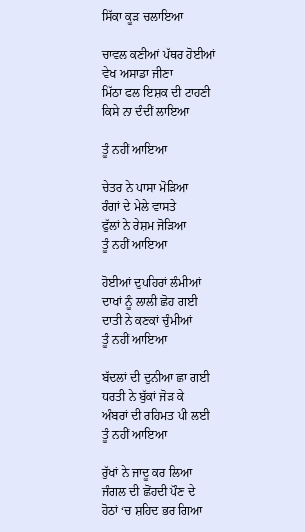ਸਿੱਕਾ ਕੂੜ ਚਲਾਇਆ

ਚਾਵਲ ਕਣੀਆਂ ਪੱਥਰ ਹੋਈਆਂ
ਵੇਖ ਅਸਾਡਾ ਜੀਣਾ
ਮਿੱਠਾ ਫਲ ਇਸ਼ਕ ਦੀ ਟਾਹਣੀ
ਕਿਸੇ ਨਾ ਦੰਦੀਂ ਲਾਇਆ

ਤੂੰ ਨਹੀਂ ਆਇਆ

ਚੇਤਰ ਨੇ ਪਾਸਾ ਮੋੜਿਆ
ਰੰਗਾਂ ਦੇ ਮੇਲੇ ਵਾਸਤੇ
ਫੁੱਲਾਂ ਨੇ ਰੇਸ਼ਮ ਜੋੜਿਆ
ਤੂੰ ਨਹੀਂ ਆਇਆ

ਹੋਈਆਂ ਦੁਪਹਿਰਾਂ ਲੰਮੀਆਂ
ਦਾਖਾਂ ਨੂੰ ਲਾਲੀ ਛੋਹ ਗਈ
ਦਾਤੀ ਨੇ ਕਣਕਾਂ ਚੁੰਮੀਆਂ
ਤੂੰ ਨਹੀਂ ਆਇਆ

ਬੱਦਲਾਂ ਦੀ ਦੁਨੀਆ ਛਾ ਗਈ
ਧਰਤੀ ਨੇ ਬੁੱਕਾਂ ਜੋੜ ਕੇ
ਅੰਬਰਾਂ ਦੀ ਰਹਿਮਤ ਪੀ ਲਈ
ਤੂੰ ਨਹੀਂ ਆਇਆ

ਰੁੱਖਾਂ ਨੇ ਜਾਦੂ ਕਰ ਲਿਆ
ਜੰਗਲ ਦੀ ਛੋਂਹਦੀ ਪੌਣ ਦੇ
ਹੋਠਾਂ ‘ਚ ਸ਼ਹਿਦ ਭਰ ਗਿਆ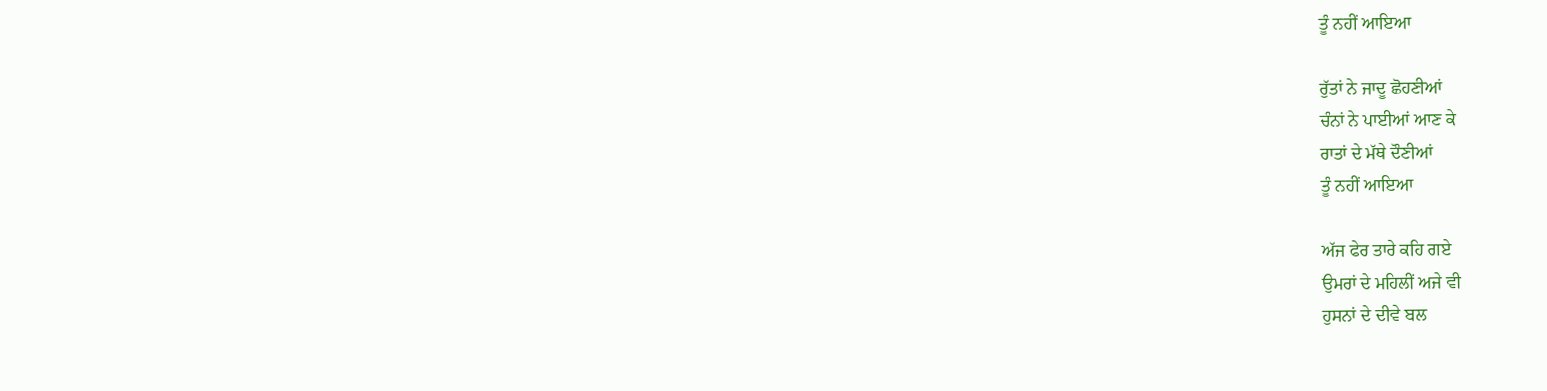ਤੂੰ ਨਹੀਂ ਆਇਆ

ਰੁੱਤਾਂ ਨੇ ਜਾਦੂ ਛੋਹਣੀਆਂ
ਚੰਨਾਂ ਨੇ ਪਾਈਆਂ ਆਣ ਕੇ
ਰਾਤਾਂ ਦੇ ਮੱਥੇ ਦੌਣੀਆਂ
ਤੂੰ ਨਹੀਂ ਆਇਆ

ਅੱਜ ਫੇਰ ਤਾਰੇ ਕਹਿ ਗਏ
ਉਮਰਾਂ ਦੇ ਮਹਿਲੀਂ ਅਜੇ ਵੀ
ਹੁਸਨਾਂ ਦੇ ਦੀਵੇ ਬਲ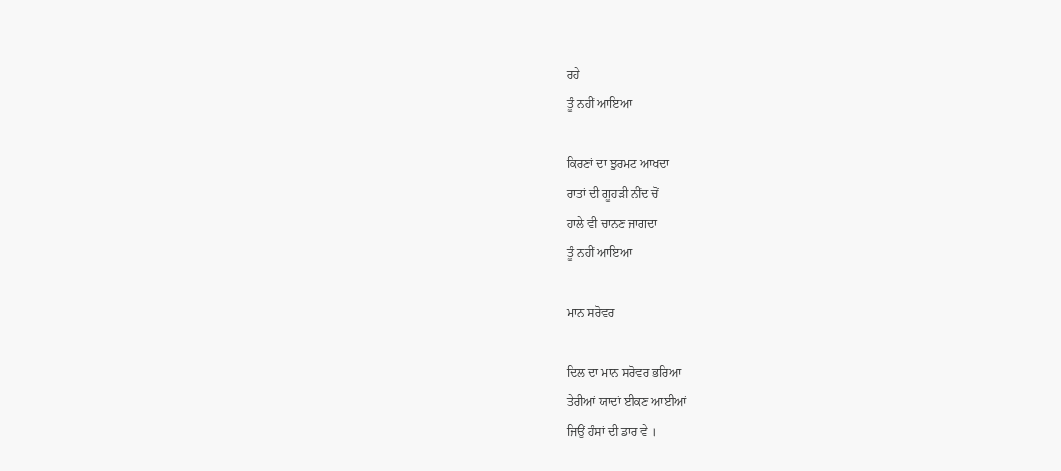ਰਹੇ
ਤੂੰ ਨਹੀਂ ਆਇਆ

ਕਿਰਣਾਂ ਦਾ ਝੁਰਮਟ ਆਖਦਾ
ਰਾਤਾਂ ਦੀ ਗੂਹੜੀ ਨੀਂਦ ਚੋਂ
ਹਾਲੇ ਵੀ ਚਾਨਣ ਜਾਗਦਾ
ਤੂੰ ਨਹੀਂ ਆਇਆ

ਮਾਨ ਸਰੋਵਰ

ਦਿਲ ਦਾ ਮਾਨ ਸਰੋਵਰ ਭਰਿਆ
ਤੇਰੀਆਂ ਯਾਦਾਂ ਈਕਣ ਆਈਆਂ
ਜਿਉਂ ਹੰਸਾਂ ਦੀ ਡਾਰ ਵੇ ।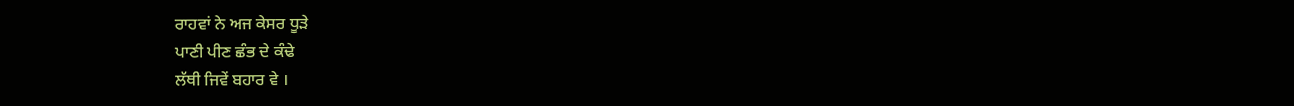ਰਾਹਵਾਂ ਨੇ ਅਜ ਕੇਸਰ ਧੂੜੇ
ਪਾਣੀ ਪੀਣ ਛੰਭ ਦੇ ਕੰਢੇ
ਲੱਥੀ ਜਿਵੇਂ ਬਹਾਰ ਵੇ ।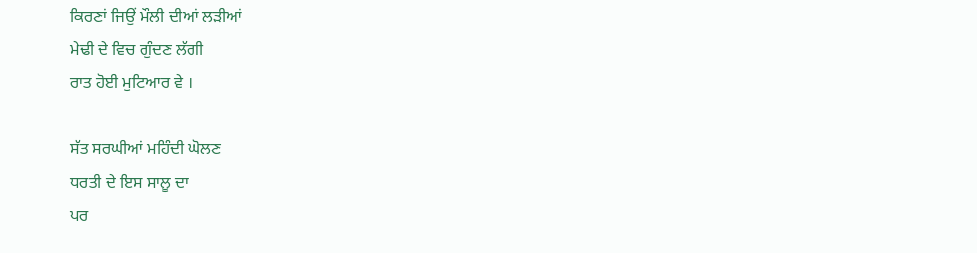ਕਿਰਣਾਂ ਜਿਉਂ ਮੌਲੀ ਦੀਆਂ ਲੜੀਆਂ
ਮੇਢੀ ਦੇ ਵਿਚ ਗੁੰਦਣ ਲੱਗੀ
ਰਾਤ ਹੋਈ ਮੁਟਿਆਰ ਵੇ ।

ਸੱਤ ਸਰਘੀਆਂ ਮਹਿੰਦੀ ਘੋਲਣ
ਧਰਤੀ ਦੇ ਇਸ ਸਾਲੂ ਦਾ
ਪਰ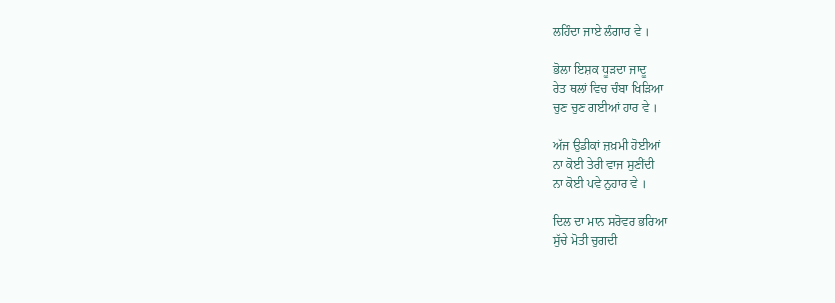ਲਹਿੰਦਾ ਜਾਏ ਲੰਗਾਰ ਵੇ ।

ਭੋਲਾ ਇਸ਼ਕ ਧੂੜਦਾ ਜਾਦੂ
ਰੇਤ ਥਲਾਂ ਵਿਚ ਚੰਬਾ ਖਿੜਿਆ
ਚੁਣ ਚੁਣ ਗਈਆਂ ਹਾਰ ਵੇ ।

ਅੱਜ ਉਡੀਕਾਂ ਜ਼ਖ਼ਮੀ ਹੋਈਆਂ
ਨਾ ਕੋਈ ਤੇਰੀ ਵਾਜ ਸੁਣੀਂਦੀ
ਨਾ ਕੋਈ ਪਵੇ ਨੁਹਾਰ ਵੇ ।

ਦਿਲ ਦਾ ਮਾਨ ਸਰੋਵਰ ਭਰਿਆ
ਸੁੱਚੇ ਮੋਤੀ ਚੁਗਦੀ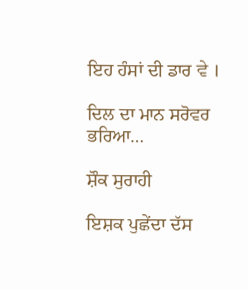ਇਹ ਹੰਸਾਂ ਦੀ ਡਾਰ ਵੇ ।

ਦਿਲ ਦਾ ਮਾਨ ਸਰੋਵਰ ਭਰਿਆ…

ਸ਼ੌਕ ਸੁਰਾਹੀ

ਇਸ਼ਕ ਪੁਛੇਂਦਾ ਦੱਸ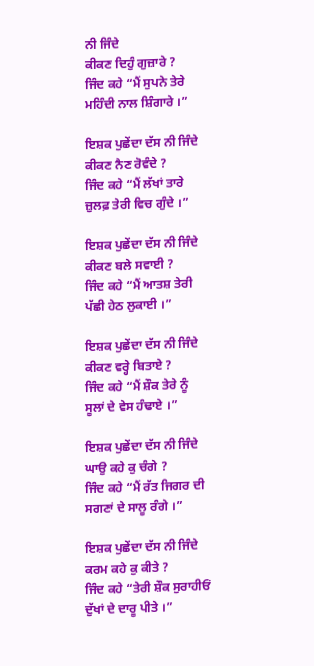ਨੀ ਜਿੰਦੇ
ਕੀਕਣ ਦਿਹੁੰ ਗੁਜ਼ਾਰੇ ?
ਜਿੰਦ ਕਹੇ “ਮੈਂ ਸੁਪਨੇ ਤੇਰੇ
ਮਹਿੰਦੀ ਨਾਲ ਸ਼ਿੰਗਾਰੇ ।”

ਇਸ਼ਕ ਪੁਛੇਂਦਾ ਦੱਸ ਨੀ ਜਿੰਦੇ
ਕੀਕਣ ਨੈਣ ਰੋਵੰਦੇ ?
ਜਿੰਦ ਕਹੇ “ਮੈਂ ਲੱਖਾਂ ਤਾਰੇ
ਜ਼ੁਲਫ਼ ਤੇਰੀ ਵਿਚ ਗੁੰਦੇ ।”

ਇਸ਼ਕ ਪੁਛੇਂਦਾ ਦੱਸ ਨੀ ਜਿੰਦੇ
ਕੀਕਣ ਬਲੇ ਸਵਾਈ ?
ਜਿੰਦ ਕਹੇ “ਮੈਂ ਆਤਸ਼ ਤੇਰੀ
ਪੱਛੀ ਹੇਠ ਲੁਕਾਈ ।”

ਇਸ਼ਕ ਪੁਛੇਂਦਾ ਦੱਸ ਨੀ ਜਿੰਦੇ
ਕੀਕਣ ਵਰ੍ਹੇ ਬਿਤਾਏ ?
ਜਿੰਦ ਕਹੇ “ਮੈਂ ਸ਼ੌਕ ਤੇਰੇ ਨੂੰ
ਸੂਲਾਂ ਦੇ ਵੇਸ ਹੰਢਾਏ ।”

ਇਸ਼ਕ ਪੁਛੇਂਦਾ ਦੱਸ ਨੀ ਜਿੰਦੇ
ਘਾਉ ਕਹੇ ਕੁ ਚੰਗੇ ?
ਜਿੰਦ ਕਹੇ “ਮੈਂ ਰੱਤ ਜਿਗਰ ਦੀ
ਸਗਣਾਂ ਦੇ ਸਾਲੂ ਰੰਗੇ ।”

ਇਸ਼ਕ ਪੁਛੇਂਦਾ ਦੱਸ ਨੀ ਜਿੰਦੇ
ਕਰਮ ਕਹੇ ਕੁ ਕੀਤੇ ?
ਜਿੰਦ ਕਹੇ “ਤੇਰੀ ਸ਼ੌਕ ਸੁਰਾਹੀਓਂ
ਦੁੱਖਾਂ ਦੇ ਦਾਰੂ ਪੀਤੇ ।”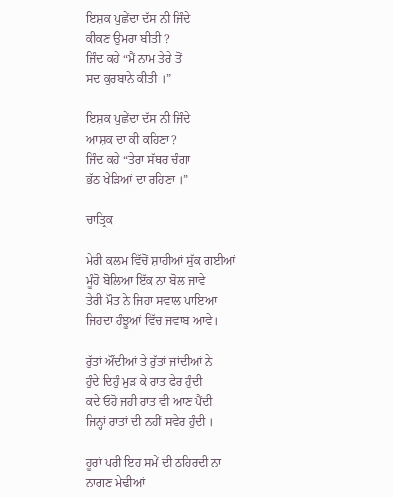ਇਸ਼ਕ ਪੁਛੇਂਦਾ ਦੱਸ ਨੀ ਜਿੰਦੇ
ਕੀਕਣ ਉਮਰਾ ਬੀਤੀ ?
ਜਿੰਦ ਕਹੇ “ਮੈਂ ਨਾਮ ਤੇਰੇ ਤੋਂ
ਸਦ ਕੁਰਬਾਨੇ ਕੀਤੀ ।”

ਇਸ਼ਕ ਪੁਛੇਂਦਾ ਦੱਸ ਨੀ ਜਿੰਦੇ
ਆਸ਼ਕ ਦਾ ਕੀ ਕਹਿਣਾ?
ਜਿੰਦ ਕਹੇ “ਤੇਰਾ ਸੱਥਰ ਚੰਗਾ
ਭੱਠ ਖੇੜਿਆਂ ਦਾ ਰਹਿਣਾ ।”

ਚਾਤ੍ਰਿਕ

ਮੇਰੀ ਕਲਮ ਵਿੱਚੋਂ ਸ਼ਾਹੀਆਂ ਸੁੱਕ ਗਈਆਂ
ਮੂੰਹੋ ਬੋਲਿਆ ਇੱਕ ਨਾ ਬੋਲ ਜਾਵੇ
ਤੇਰੀ ਮੌਤ ਨੇ ਜਿਹਾ ਸਵਾਲ ਪਾਇਆ
ਜਿਹਦਾ ਹੰਝੂਆਂ ਵਿੱਚ ਜਵਾਬ ਆਵੇ।

ਰੁੱਤਾਂ ਔਂਦੀਆਂ ਤੇ ਰੁੱਤਾਂ ਜਾਂਦੀਆਂ ਨੇ
ਹੁੰਦੇ ਦਿਹੁੰ ਮੁੜ ਕੇ ਰਾਤ ਫੇਰ ਹੁੰਦੀ
ਕਦੇ ਓਹੋ ਜਹੀ ਰਾਤ ਵੀ ਆਣ ਪੈਂਦੀ
ਜਿਨ੍ਹਾਂ ਰਾਤਾਂ ਦੀ ਨਹੀਂ ਸਵੇਰ ਹੁੰਦੀ ।

ਹੂਰਾਂ ਪਰੀ ਇਹ ਸਮੇਂ ਦੀ ਠਹਿਰਦੀ ਨਾ
ਨਾਗਣ ਮੇਢੀਆਂ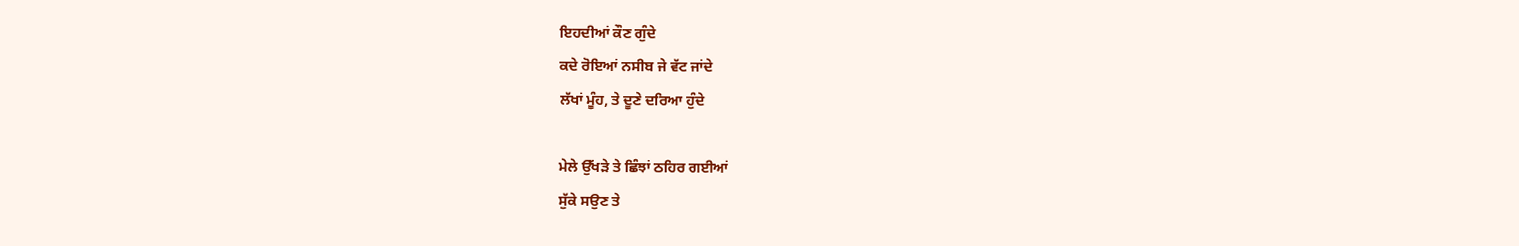ਇਹਦੀਆਂ ਕੌਣ ਗੁੰਦੇ
ਕਦੇ ਰੋਇਆਂ ਨਸੀਬ ਜੇ ਵੱਟ ਜਾਂਦੇ
ਲੱਖਾਂ ਮੂੰਹ, ਤੇ ਦੂਣੇ ਦਰਿਆ ਹੁੰਦੇ

ਮੇਲੇ ਉੱਖੜੇ ਤੇ ਛਿੰਝਾਂ ਠਹਿਰ ਗਈਆਂ
ਸੁੱਕੇ ਸਉਣ ਤੇ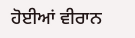ਹੋਈਆਂ ਵੀਰਾਨ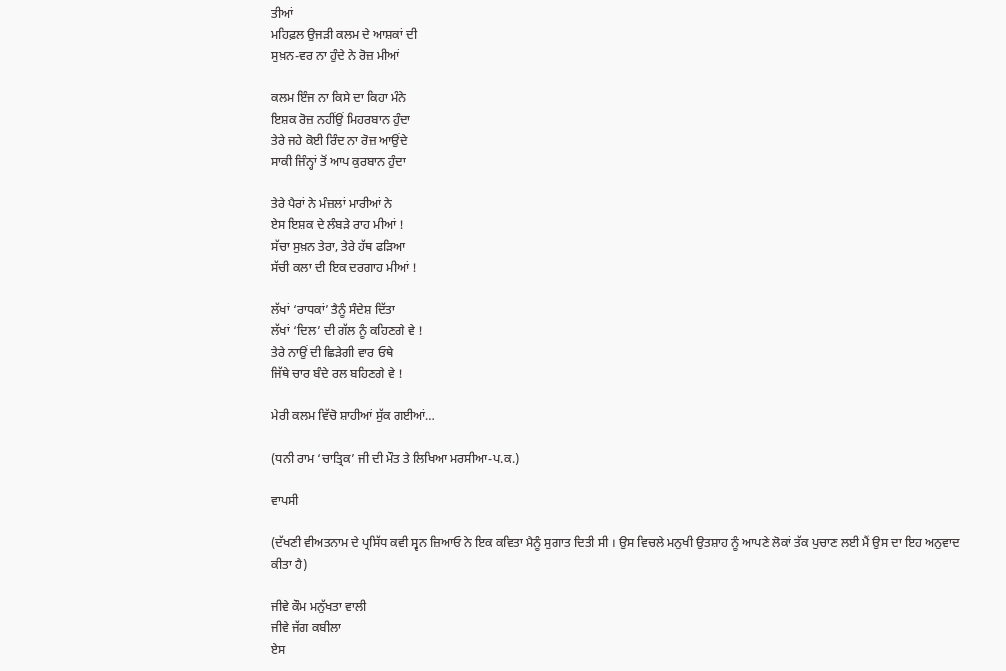ਤੀਆਂ
ਮਹਿਫ਼ਲ ਉਜੜੀ ਕਲਮ ਦੇ ਆਸ਼ਕਾਂ ਦੀ
ਸੁਖ਼ਨ-ਵਰ ਨਾ ਹੁੰਦੇ ਨੇ ਰੋਜ਼ ਮੀਆਂ

ਕਲਮ ਇੰਜ ਨਾ ਕਿਸੇ ਦਾ ਕਿਹਾ ਮੰਨੇ
ਇਸ਼ਕ ਰੋਜ਼ ਨਹੀਂਉਂ ਮਿਹਰਬਾਨ ਹੁੰਦਾ
ਤੇਰੇ ਜਹੇ ਕੋਈ ਰਿੰਦ ਨਾ ਰੋਜ਼ ਆਉਂਦੇ
ਸਾਕੀ ਜਿੰਨ੍ਹਾਂ ਤੋਂ ਆਪ ਕੁਰਬਾਨ ਹੁੰਦਾ

ਤੇਰੇ ਪੈਰਾਂ ਨੇ ਮੰਜ਼ਲਾਂ ਮਾਰੀਆਂ ਨੇ
ਏਸ ਇਸ਼ਕ ਦੇ ਲੰਬੜੇ ਰਾਹ ਮੀਆਂ !
ਸੱਚਾ ਸੁਖ਼ਨ ਤੇਰਾ, ਤੇਰੇ ਹੱਥ ਫੜਿਆ
ਸੱਚੀ ਕਲਾ ਦੀ ਇਕ ਦਰਗਾਹ ਮੀਆਂ !

ਲੱਖਾਂ ‘ਰਾਧਕਾਂ’ ਤੈਨੂੰ ਸੰਦੇਸ਼ ਦਿੱਤਾ
ਲੱਖਾਂ ‘ਦਿਲ’ ਦੀ ਗੱਲ ਨੂੰ ਕਹਿਣਗੇ ਵੇ !
ਤੇਰੇ ਨਾਉਂ ਦੀ ਛਿੜੇਗੀ ਵਾਰ ਓਥੇ
ਜਿੱਥੇ ਚਾਰ ਬੰਦੇ ਰਲ ਬਹਿਣਗੇ ਵੇ !

ਮੇਰੀ ਕਲਮ ਵਿੱਚੋ ਸ਼ਾਹੀਆਂ ਸੁੱਕ ਗਈਆਂ…

(ਧਨੀ ਰਾਮ ‘ਚਾਤ੍ਰਿਕ’ ਜੀ ਦੀ ਮੌਤ ਤੇ ਲਿਖਿਆ ਮਰਸੀਆ-ਪ.ਕ.)

ਵਾਪਸੀ

(ਦੱਖਣੀ ਵੀਅਤਨਾਮ ਦੇ ਪ੍ਰਸਿੱਧ ਕਵੀ ਸ੍ਵਨ ਜ਼ਿਆਓ ਨੇ ਇਕ ਕਵਿਤਾ ਮੈਨੂੰ ਸੁਗਾਤ ਦਿਤੀ ਸੀ । ਉਸ ਵਿਚਲੇ ਮਨੁਖੀ ਉਤਸ਼ਾਹ ਨੂੰ ਆਪਣੇ ਲੋਕਾਂ ਤੱਕ ਪੁਚਾਣ ਲਈ ਮੈਂ ਉਸ ਦਾ ਇਹ ਅਨੁਵਾਦ ਕੀਤਾ ਹੈ)

ਜੀਵੇ ਕੌਮ ਮਨੁੱਖਤਾ ਵਾਲੀ
ਜੀਵੇ ਜੱਗ ਕਬੀਲਾ
ਏਸ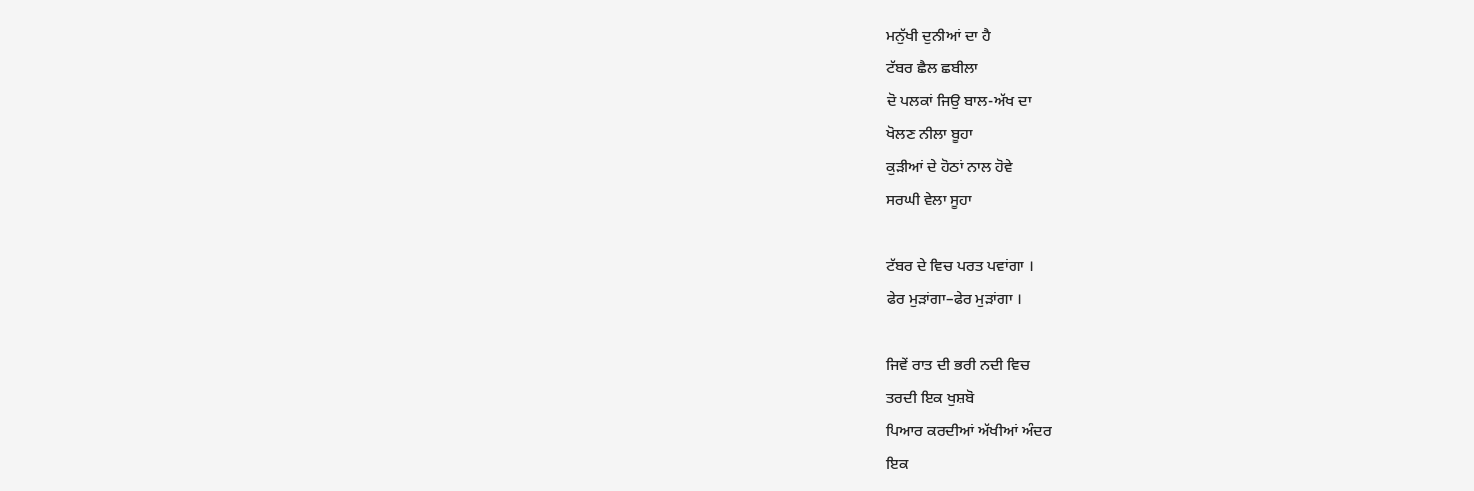ਮਨੁੱਖੀ ਦੁਨੀਆਂ ਦਾ ਹੈ
ਟੱਬਰ ਛੈਲ ਛਬੀਲਾ
ਦੋ ਪਲਕਾਂ ਜਿਉ ਬਾਲ-ਅੱਖ ਦਾ
ਖੋਲਣ ਨੀਲਾ ਬੂਹਾ
ਕੁੜੀਆਂ ਦੇ ਹੋਠਾਂ ਨਾਲ ਹੋਵੇ
ਸਰਘੀ ਵੇਲਾ ਸੂਹਾ

ਟੱਬਰ ਦੇ ਵਿਚ ਪਰਤ ਪਵਾਂਗਾ ।
ਫੇਰ ਮੁੜਾਂਗਾ–ਫੇਰ ਮੁੜਾਂਗਾ ।

ਜਿਵੇਂ ਰਾਤ ਦੀ ਭਰੀ ਨਦੀ ਵਿਚ
ਤਰਦੀ ਇਕ ਖੁਸ਼ਬੋ
ਪਿਆਰ ਕਰਦੀਆਂ ਅੱਖੀਆਂ ਅੰਦਰ
ਇਕ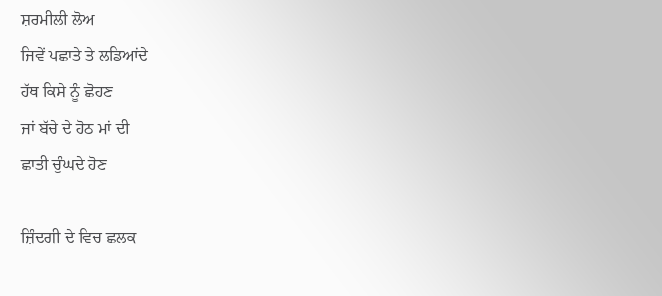ਸ਼ਰਮੀਲੀ ਲੋਅ
ਜਿਵੇਂ ਪਛਾਤੇ ਤੇ ਲਡਿਆਂਦੇ
ਹੱਥ ਕਿਸੇ ਨੂੰ ਛੋਹਣ
ਜਾਂ ਬੱਚੇ ਦੇ ਹੋਠ ਮਾਂ ਦੀ
ਛਾਤੀ ਚੁੰਘਦੇ ਹੋਣ

ਜ਼ਿੰਦਗੀ ਦੇ ਵਿਚ ਛਲਕ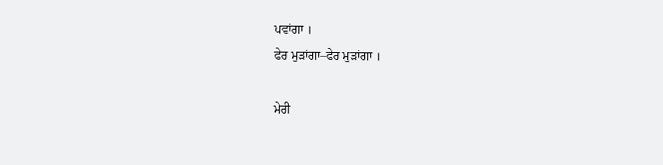ਪਵਾਂਗਾ ।
ਫੇਰ ਮੁੜਾਂਗਾ–ਫੇਰ ਮੁੜਾਂਗਾ ।

ਮੇਰੀ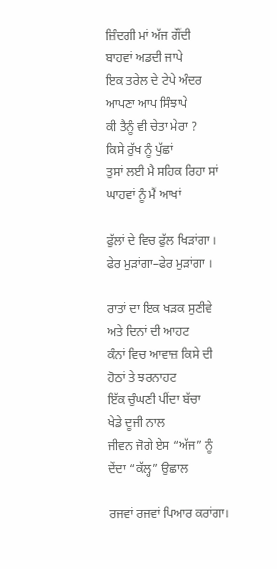ਜ਼ਿੰਦਗੀ ਮਾਂ ਅੱਜ ਗੌਂਦੀ
ਬਾਹਵਾਂ ਅਡਦੀ ਜਾਪੇ
ਇਕ ਤਰੇਲ ਦੇ ਟੇਪੇ ਅੰਦਰ
ਆਪਣਾ ਆਪ ਸਿੰਝਾਪੇ
ਕੀ ਤੈਨੂੰ ਵੀ ਚੇਤਾ ਮੇਰਾ ?
ਕਿਸੇ ਰੁੱਖ ਨੂੰ ਪੁੱਛਾਂ
ਤੁਸਾਂ ਲਈ ਮੈ ਸਹਿਕ ਰਿਹਾ ਸਾਂ
ਘਾਹਵਾਂ ਨੂੰ ਮੈਂ ਆਖਾਂ

ਫੁੱਲਾਂ ਦੇ ਵਿਚ ਫੁੱਲ ਖਿੜਾਂਗਾ ।
ਫੇਰ ਮੁੜਾਂਗਾ–ਫੇਰ ਮੁੜਾਂਗਾ ।

ਰਾਤਾਂ ਦਾ ਇਕ ਖੜਕ ਸੁਣੀਵੇ
ਅਤੇ ਦਿਨਾਂ ਦੀ ਆਹਟ
ਕੰਨਾਂ ਵਿਚ ਆਵਾਜ਼ ਕਿਸੇ ਦੀ
ਹੋਠਾਂ ਤੇ ਝਰਨਾਹਟ
ਇੱਕ ਚੁੰਘਣੀ ਪੀਂਦਾ ਬੱਚਾ
ਖੇਡੇ ਦੂਜੀ ਨਾਲ
ਜੀਵਨ ਜੋਗੇ ਏਸ “ਅੱਜ” ਨੂੰ
ਦੇਂਦਾ “ਕੱਲ੍ਹ” ਉਛਾਲ

ਰਜਵਾਂ ਰਜਵਾਂ ਪਿਆਰ ਕਰਾਂਗਾ।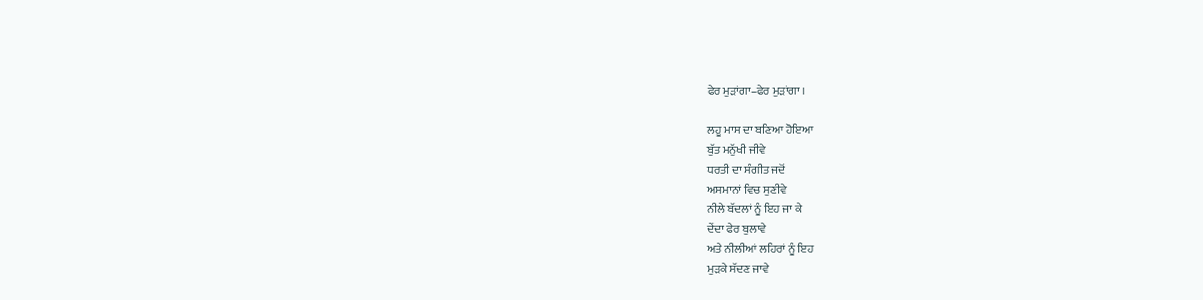ਫੇਰ ਮੁੜਾਂਗਾ–ਫੇਰ ਮੁੜਾਂਗਾ ।

ਲਹੂ ਮਾਸ ਦਾ ਬਣਿਆ ਹੋਇਆ
ਬੁੱਤ ਮਨੁੱਖੀ ਜੀਵੇ
ਧਰਤੀ ਦਾ ਸੰਗੀਤ ਜਦੋਂ
ਅਸਮਾਨਾਂ ਵਿਚ ਸੁਣੀਵੇ
ਨੀਲੇ ਬੱਦਲਾਂ ਨੂੰ ਇਹ ਜਾ ਕੇ
ਦੇਂਦਾ ਫੇਰ ਬੁਲਾਵੇ
ਅਤੇ ਨੀਲੀਆਂ ਲਹਿਰਾਂ ਨੂੰ ਇਹ
ਮੁੜਕੇ ਸੱਦਣ ਜਾਵੇ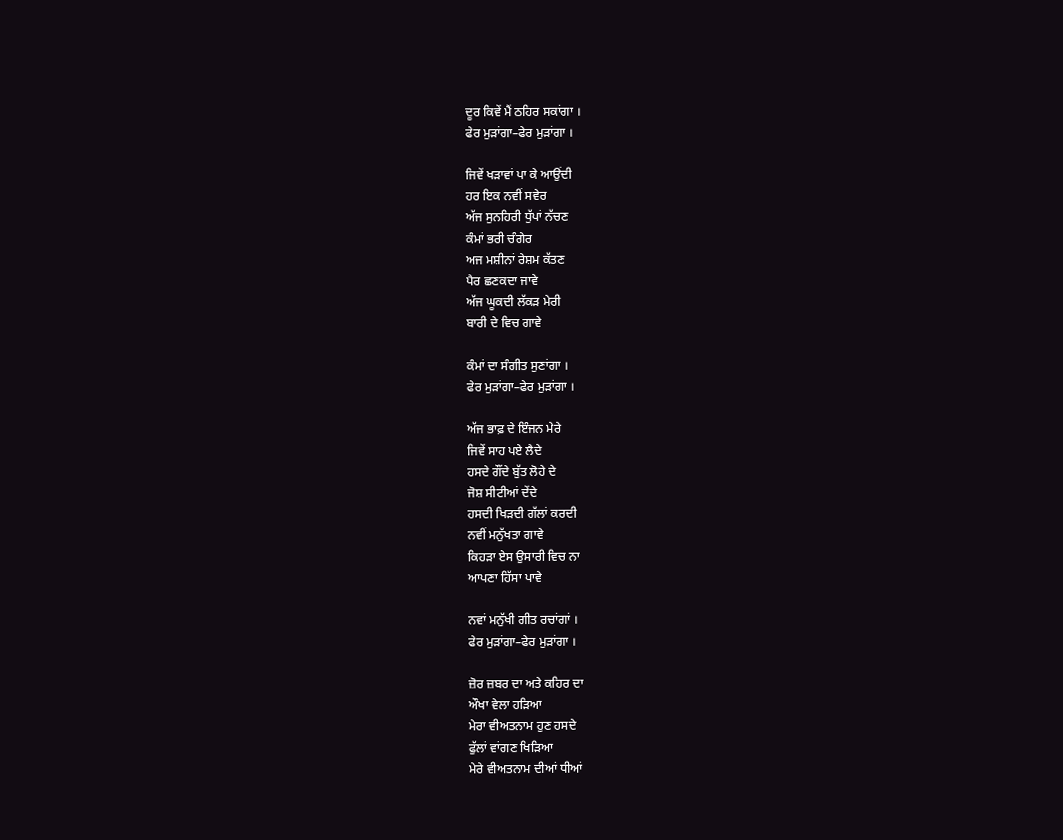ਦੂਰ ਕਿਵੇਂ ਮੈਂ ਠਹਿਰ ਸਕਾਂਗਾ ।
ਫੇਰ ਮੁੜਾਂਗਾ–ਫੇਰ ਮੁੜਾਂਗਾ ।

ਜਿਵੇਂ ਖੜਾਵਾਂ ਪਾ ਕੇ ਆਉਂਦੀ
ਹਰ ਇਕ ਨਵੀਂ ਸਵੇਰ
ਅੱਜ ਸੁਨਹਿਰੀ ਧੁੱਪਾਂ ਨੱਚਣ
ਕੰਮਾਂ ਭਰੀ ਚੰਗੇਰ
ਅਜ ਮਸ਼ੀਨਾਂ ਰੇਸ਼ਮ ਕੱਤਣ
ਪੈਰ ਛਣਕਦਾ ਜਾਵੇ
ਅੱਜ ਘੂਕਦੀ ਲੱਕੜ ਮੇਰੀ
ਬਾਰੀ ਦੇ ਵਿਚ ਗਾਵੇ

ਕੰਮਾਂ ਦਾ ਸੰਗੀਤ ਸੁਣਾਂਗਾ ।
ਫੇਰ ਮੁੜਾਂਗਾ–ਫੇਰ ਮੁੜਾਂਗਾ ।

ਅੱਜ ਭਾਫ਼ ਦੇ ਇੰਜਨ ਮੇਰੇ
ਜਿਵੇਂ ਸਾਹ ਪਏ ਲੈਦੇ
ਹਸਦੇ ਗੌਂਦੇ ਬੁੱਤ ਲੋਹੇ ਦੇ
ਜੋਸ਼ ਸੀਟੀਆਂ ਦੇਂਦੇ
ਹਸਦੀ ਖਿੜਦੀ ਗੱਲਾਂ ਕਰਦੀ
ਨਵੀਂ ਮਨੁੱਖਤਾ ਗਾਵੇ
ਕਿਹੜਾ ਏਸ ਉਸਾਰੀ ਵਿਚ ਨਾ
ਆਪਣਾ ਹਿੱਸਾ ਪਾਵੇ

ਨਵਾਂ ਮਨੁੱਖੀ ਗੀਤ ਰਚਾਂਗਾਂ ।
ਫੇਰ ਮੁੜਾਂਗਾ–ਫੇਰ ਮੁੜਾਂਗਾ ।

ਜ਼ੋਰ ਜ਼ਬਰ ਦਾ ਅਤੇ ਕਹਿਰ ਦਾ
ਔਖਾ ਵੇਲਾ ਹੜਿਆ
ਮੇਰਾ ਵੀਅਤਨਾਮ ਹੁਣ ਹਸਦੇ
ਫੁੱਲਾਂ ਵਾਂਗਣ ਖਿੜਿਆ
ਮੇਰੇ ਵੀਅਤਨਾਮ ਦੀਆਂ ਧੀਆਂ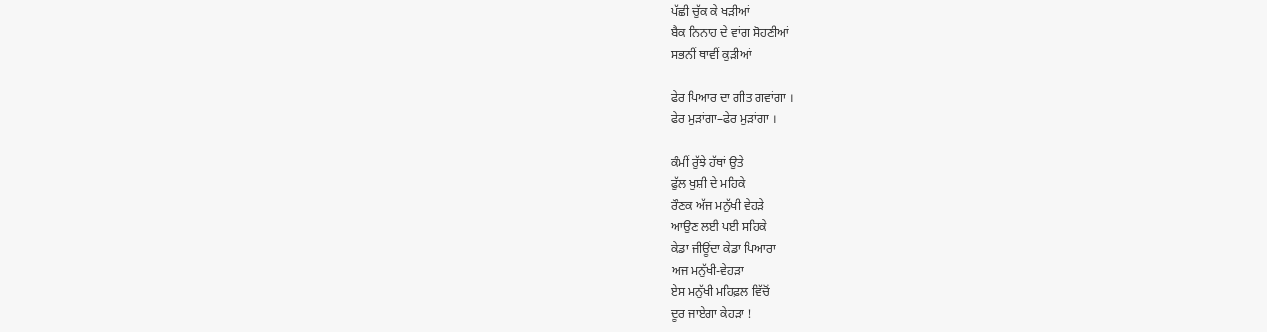ਪੱਛੀ ਚੁੱਕ ਕੇ ਖੜੀਆਂ
ਬੈਕ ਨਿਨਾਹ ਦੇ ਵਾਂਗ ਸੋਹਣੀਆਂ
ਸਭਨੀਂ ਥਾਵੀਂ ਕੁੜੀਆਂ

ਫੇਰ ਪਿਆਰ ਦਾ ਗੀਤ ਗਵਾਂਗਾ ।
ਫੇਰ ਮੁੜਾਂਗਾ–ਫੇਰ ਮੁੜਾਂਗਾ ।

ਕੰਮੀਂ ਰੁੱਝੇ ਹੱਥਾਂ ਉਤੇ
ਫੁੱਲ ਖੁਸ਼ੀ ਦੇ ਮਹਿਕੇ
ਰੌਣਕ ਅੱਜ ਮਨੁੱਖੀ ਵੇਹੜੇ
ਆਉਣ ਲਈ ਪਈ ਸਹਿਕੇ
ਕੇਡਾ ਜੀਊਂਦਾ ਕੇਡਾ ਪਿਆਰਾ
ਅਜ ਮਨੁੱਖੀ-ਵੇਹੜਾ
ਏਸ ਮਨੁੱਖੀ ਮਹਿਫ਼ਲ ਵਿੱਚੋਂ
ਦੂਰ ਜਾਏਗਾ ਕੇਹੜਾ !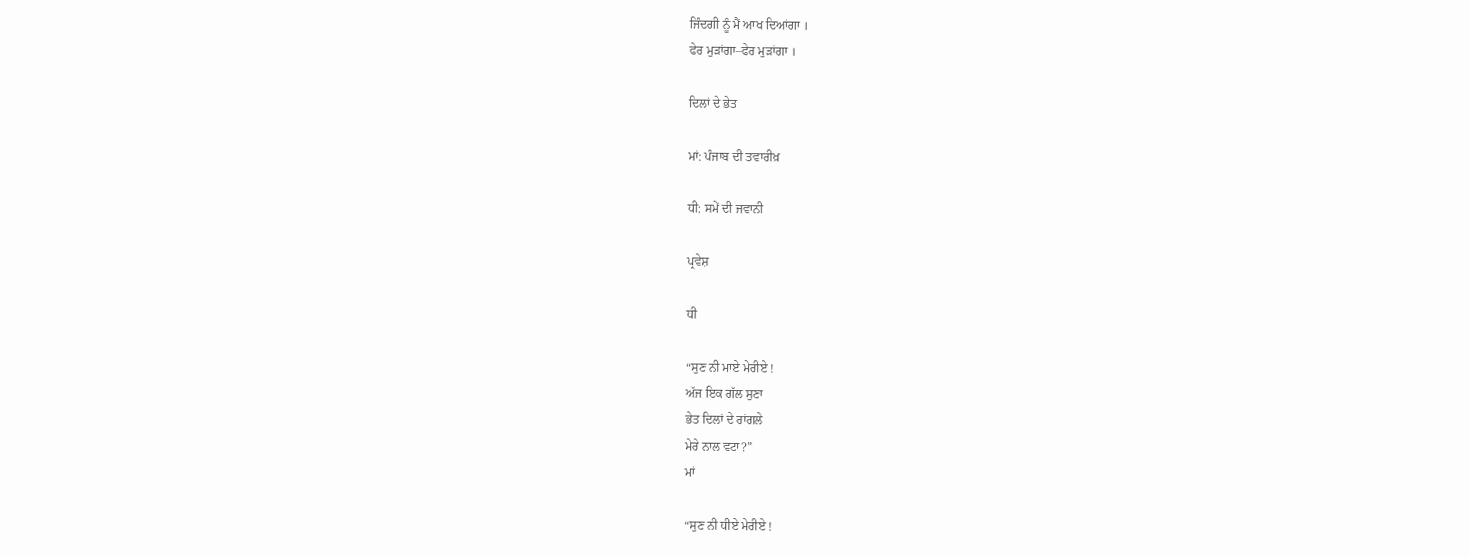ਜਿੰਦਗੀ ਨੂੰ ਮੈਂ ਆਖ ਦਿਆਂਗਾ ।
ਫੇਰ ਮੁੜਾਂਗਾ–ਫੇਰ ਮੁੜਾਂਗਾ ।

ਦਿਲਾਂ ਦੇ ਭੇਤ

ਮਾਂ: ਪੰਜਾਬ ਦੀ ਤਵਾਰੀਖ਼

ਧੀ: ਸਮੇਂ ਦੀ ਜਵਾਨੀ

ਪ੍ਰਵੇਸ਼

ਧੀ

“ਸੁਣ ਨੀ ਮਾਏ ਮੇਰੀਏ !
ਅੱਜ ਇਕ ਗੱਲ ਸੁਣਾ
ਭੇਤ ਦਿਲਾਂ ਦੇ ਰਾਂਗਲੇ
ਮੇਰੇ ਨਾਲ ਵਟਾ?”
ਮਾਂ

“ਸੁਣ ਨੀ ਧੀਏ ਮੇਰੀਏ !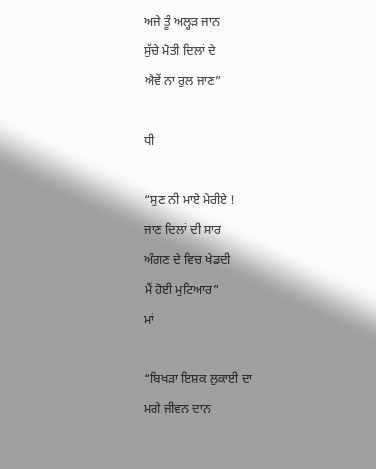ਅਜੇ ਤੂੰ ਅਲ੍ਹੜ ਜਾਨ
ਸੁੱਚੇ ਮੋਤੀ ਦਿਲਾਂ ਦੇ
ਐਵੇਂ ਨਾ ਰੁਲ ਜਾਣ”

ਧੀ

“ਸੁਣ ਨੀ ਮਾਏ ਮੇਰੀਏ !
ਜਾਣ ਦਿਲਾਂ ਦੀ ਸਾਰ
ਅੰਗਣ ਦੇ ਵਿਚ ਖੇਡਦੀ
ਮੈਂ ਹੋਈ ਮੁਟਿਆਰ”
ਮਾਂ

“ਬਿਖੜਾ ਇਸ਼ਕ ਲੁਕਾਈ ਦਾ
ਮਗੇ ਜੀਵਨ ਦਾਨ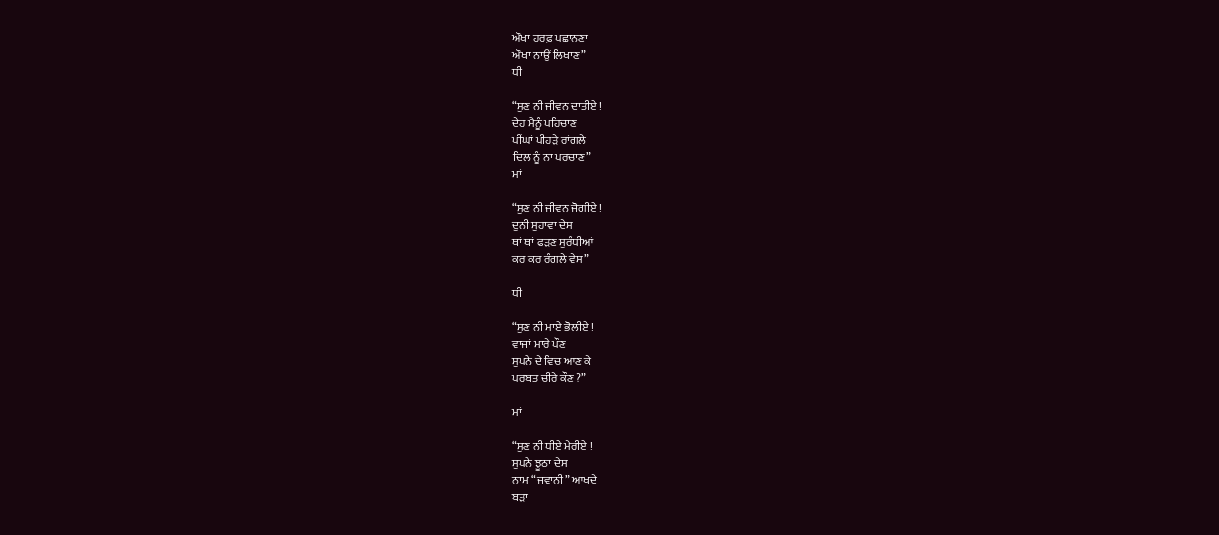ਔਖਾ ਹਰਫ਼ ਪਛਾਨਣਾ
ਔਖਾ ਨਾਉਂ ਲਿਖਾਣ”
ਧੀ

“ਸੁਣ ਨੀ ਜੀਵਨ ਦਾਤੀਏ !
ਦੇਹ ਮੈਨੂੰ ਪਹਿਚਾਣ
ਪੀਂਘਾਂ ਪੀਹੜੇ ਰਾਂਗਲੇ
ਦਿਲ ਨੂੰ ਨਾ ਪਰਚਾਣ”
ਮਾਂ

“ਸੁਣ ਨੀ ਜੀਵਨ ਜੋਗੀਏ !
ਦੁਨੀ ਸੁਹਾਵਾ ਦੇਸ
ਥਾਂ ਥਾਂ ਫੜਣ ਸੁਰੰਧੀਆਂ
ਕਰ ਕਰ ਰੰਗਲੇ ਵੇਸ”

ਧੀ

“ਸੁਣ ਨੀ ਮਾਏ ਭੋਲੀਏ !
ਵਾਜਾਂ ਮਾਰੇ ਪੌਣ
ਸੁਪਨੇ ਦੇ ਵਿਚ ਆਣ ਕੇ
ਪਰਬਤ ਚੀਰੇ ਕੌਣ ?”

ਮਾਂ

“ਸੁਣ ਨੀ ਧੀਏ ਮੇਰੀਏ !
ਸੁਪਨੇ ਝੂਠਾ ਦੇਸ
ਨਾਮ “ਜਵਾਨੀ” ਆਖਦੇ
ਬੜਾ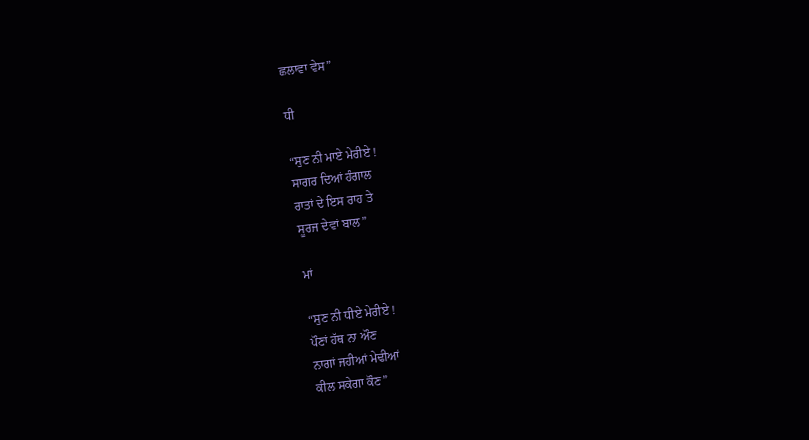ਛਲਾਵਾ ਵੇਸ”

ਧੀ

“ਸੁਣ ਨੀ ਮਾਏ ਮੇਰੀਏ !
ਸਾਗਰ ਦਿਆਂ ਹੰਗਾਲ
ਰਾਤਾਂ ਦੇ ਇਸ ਰਾਹ ਤੇ
ਸੂਰਜ ਦੇਵਾਂ ਬਾਲ”

ਮਾਂ

“ਸੁਣ ਨੀ ਧੀਏ ਮੇਰੀਏ !
ਪੌਣਾਂ ਹੱਥ ਨਾ ਔਣ
ਨਾਗਾਂ ਜਹੀਆਂ ਮੇਢੀਆਂ
ਕੀਲ ਸਕੇਗਾ ਕੌਣ”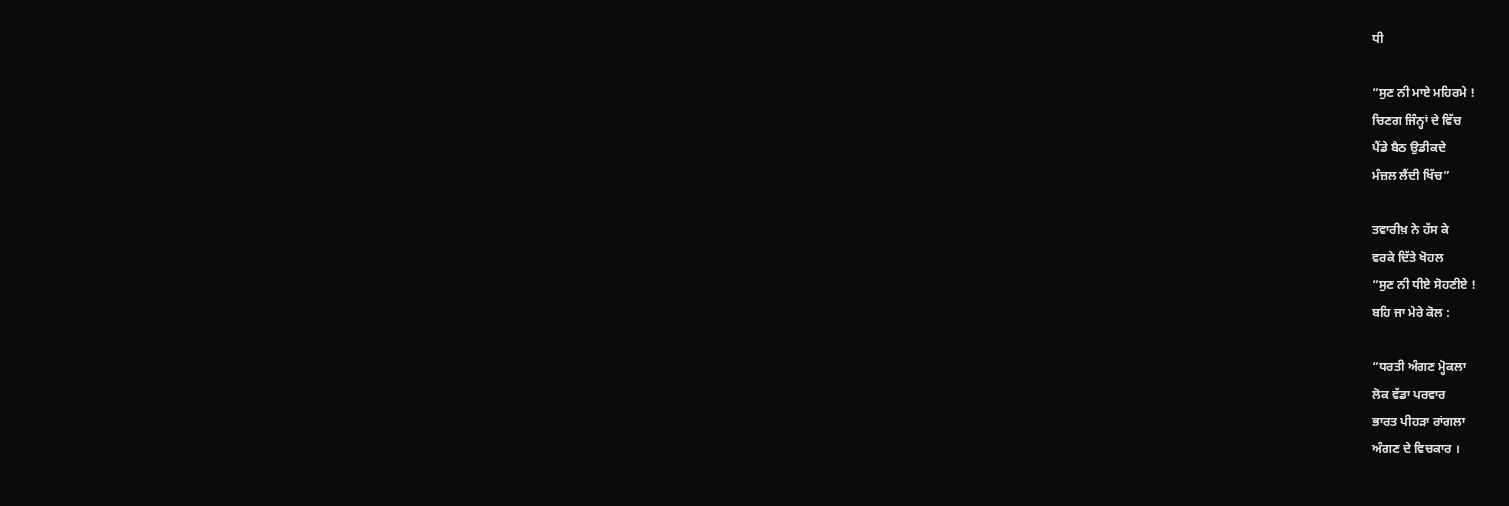ਧੀ

“ਸੁਣ ਨੀ ਮਾਏ ਮਹਿਰਮੇ !
ਚਿਣਗ ਜਿੰਨ੍ਹਾਂ ਦੇ ਵਿੱਚ
ਪੈਂਡੇ ਬੈਠ ਉਡੀਕਦੇ
ਮੰਜ਼ਲ ਲੈਂਦੀ ਖਿੱਚ”

ਤਵਾਰੀਖ਼ ਨੇ ਹੱਸ ਕੇ
ਵਰਕੇ ਦਿੱਤੇ ਖੋਹਲ
“ਸੁਣ ਨੀ ਧੀਏ ਸੋਹਣੀਏ !
ਬਹਿ ਜਾ ਮੇਰੇ ਕੋਲ :

“ਧਰਤੀ ਅੰਗਣ ਮ੍ਹੋਕਲਾ
ਲੋਕ ਵੱਡਾ ਪਰਵਾਰ
ਭਾਰਤ ਪੀਹੜਾ ਰਾਂਗਲਾ
ਅੰਗਣ ਦੇ ਵਿਚਕਾਰ ।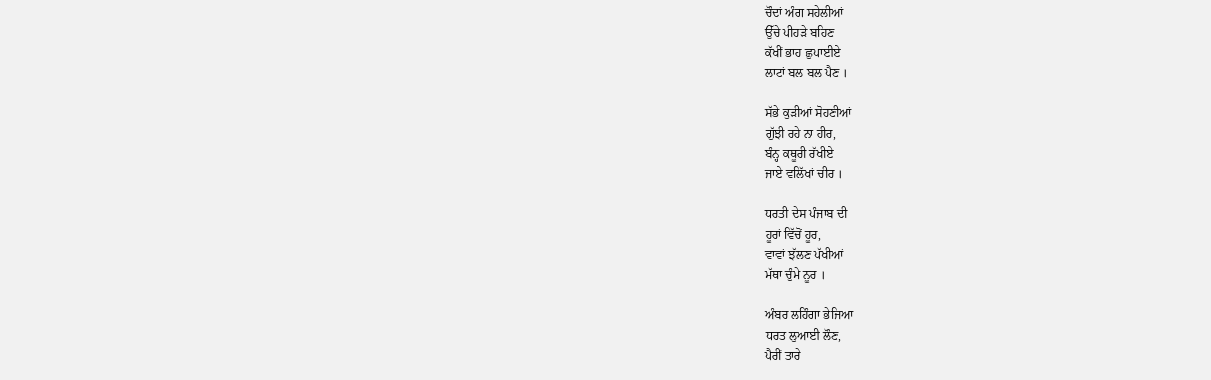ਚੌਦਾਂ ਅੰਗ ਸਹੇਲੀਆਂ
ਉੱਚੇ ਪੀਹੜੇ ਬਹਿਣ
ਕੱਖੀਂ ਭਾਹ ਛੁਪਾਈਏ
ਲਾਟਾਂ ਬਲ ਬਲ ਪੈਣ ।

ਸੱਭੇ ਕੁੜੀਆਂ ਸੋਹਣੀਆਂ
ਗੁੱਝੀ ਰਹੇ ਨਾ ਹੀਰ,
ਬੰਨ੍ਹ ਕਥੂਰੀ ਰੱਖੀਏ
ਜਾਏ ਵਲਿੱਖਾਂ ਚੀਰ ।

ਧਰਤੀ ਦੇਸ ਪੰਜਾਬ ਦੀ
ਹੂਰਾਂ ਵਿੱਚੋਂ ਹੂਰ,
ਵਾਵਾਂ ਝੱਲਣ ਪੱਖੀਆਂ
ਮੱਥਾ ਚੁੰਮੇ ਨੂਰ ।

ਅੰਬਰ ਲਹਿੰਗਾ ਭੇਜਿਆ
ਧਰਤ ਲੁਆਈ ਲੌਣ,
ਪੈਰੀਂ ਤਾਰੇ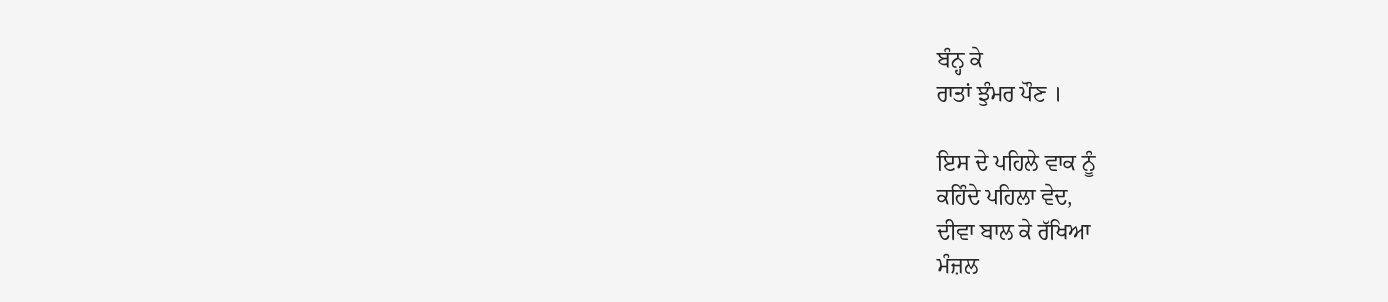ਬੰਨ੍ਹ ਕੇ
ਰਾਤਾਂ ਝੁੰਮਰ ਪੌਣ ।

ਇਸ ਦੇ ਪਹਿਲੇ ਵਾਕ ਨੂੰ
ਕਹਿੰਦੇ ਪਹਿਲਾ ਵੇਦ,
ਦੀਵਾ ਬਾਲ ਕੇ ਰੱਖਿਆ
ਮੰਜ਼ਲ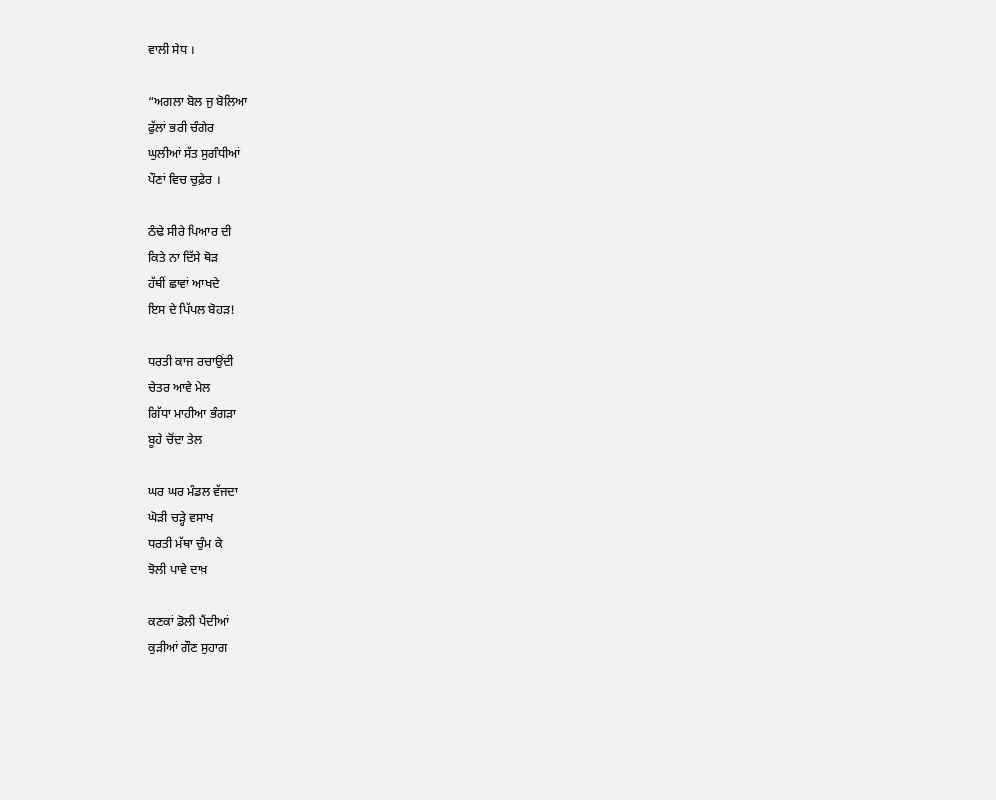ਵਾਲੀ ਸੇਧ ।

“ਅਗਲਾ ਬੋਲ ਜੁ ਬੋਲਿਆ
ਫੁੱਲਾਂ ਭਰੀ ਚੰਗੇਰ
ਘੁਲੀਆਂ ਸੱਤ ਸੁਗੰਧੀਆਂ
ਪੌਣਾਂ ਵਿਚ ਚੁਫ਼ੇਰ ।

ਠੰਢੇ ਸੀਰੇ ਪਿਆਰ ਦੀ
ਕਿਤੇ ਨਾ ਦਿੱਸੇ ਥੋੜ
ਹੱਥੀਂ ਛਾਵਾਂ ਆਖਦੇ
ਇਸ ਦੇ ਪਿੱਪਲ ਬੋਹੜ!

ਧਰਤੀ ਕਾਜ ਰਚਾਉਂਦੀ
ਚੇਤਰ ਆਵੇ ਮੇਲ
ਗਿੱਧਾ ਮਾਹੀਆ ਭੰਗੜਾ
ਬੂਹੇ ਚੋਂਦਾ ਤੇਲ

ਘਰ ਘਰ ਮੰਡਲ ਵੱਜਦਾ
ਘੋੜੀ ਚੜ੍ਹੇ ਵਸਾਖ
ਧਰਤੀ ਮੱਥਾ ਚੁੰਮ ਕੇ
ਝੋਲੀ ਪਾਵੇ ਦਾਖ਼

ਕਣਕਾਂ ਡੋਲੀ ਪੈਂਦੀਆਂ
ਕੁੜੀਆਂ ਗੌਣ ਸੁਹਾਗ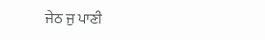ਜੇਠ ਜੁ ਪਾਣੀ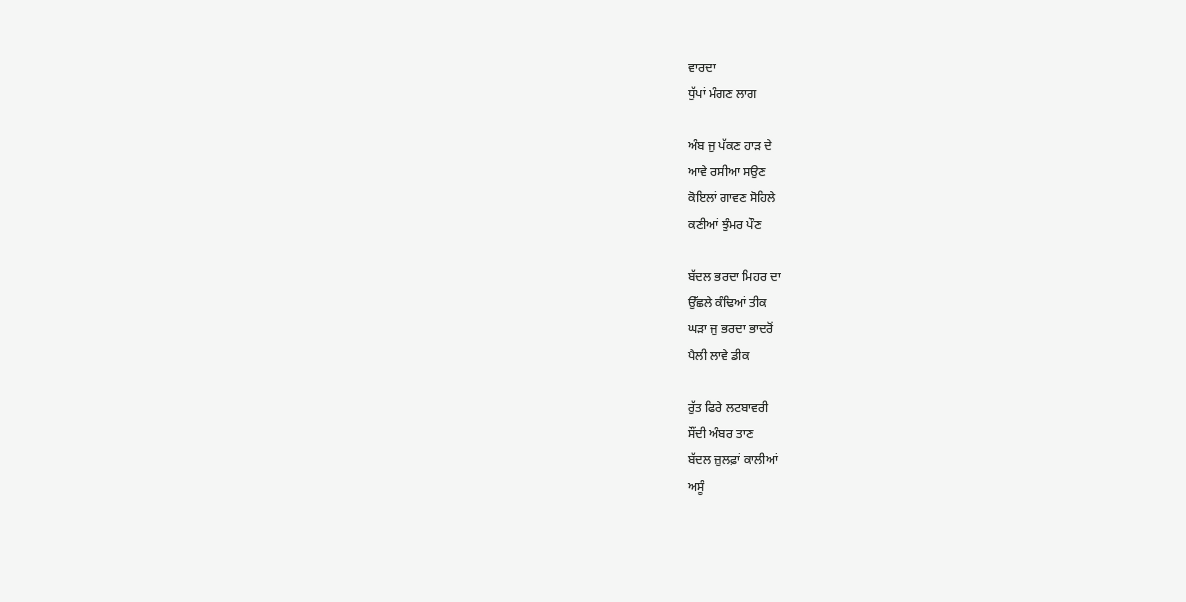ਵਾਰਦਾ
ਧੁੱਪਾਂ ਮੰਗਣ ਲਾਗ

ਅੰਬ ਜੁ ਪੱਕਣ ਹਾੜ ਦੇ
ਆਵੇ ਰਸੀਆ ਸਉਣ
ਕੋਇਲਾਂ ਗਾਵਣ ਸੋਹਿਲੇ
ਕਣੀਆਂ ਝੁੰਮਰ ਪੌਣ

ਬੱਦਲ ਭਰਦਾ ਮਿਹਰ ਦਾ
ਉੱਛਲੇ ਕੰਢਿਆਂ ਤੀਕ
ਘੜਾ ਜੁ ਭਰਦਾ ਭਾਦਰੋਂ
ਪੈਲੀ ਲਾਵੇ ਡੀਕ

ਰੁੱਤ ਫਿਰੇ ਲਟਬਾਵਰੀ
ਸੌਂਦੀ ਅੰਬਰ ਤਾਣ
ਬੱਦਲ ਜ਼ੁਲਫ਼ਾਂ ਕਾਲੀਆਂ
ਅਸੂੰ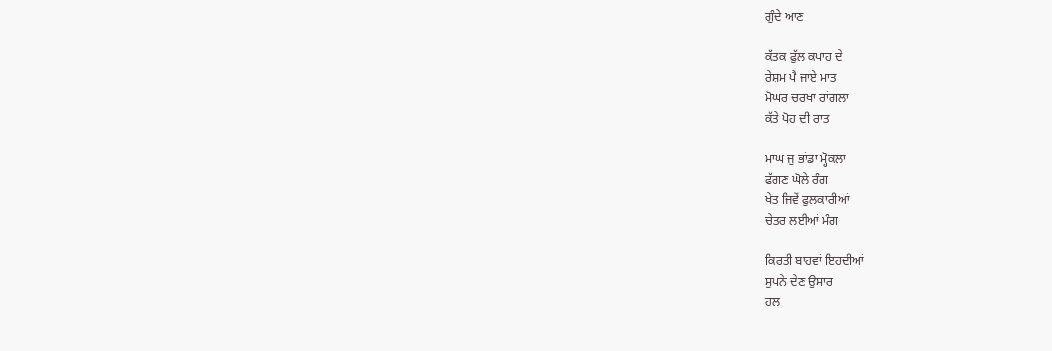ਗੁੰਦੇ ਆਣ

ਕੱਤਕ ਫੁੱਲ ਕਪਾਹ ਦੇ
ਰੇਸ਼ਮ ਪੈ ਜਾਏ ਮਾਤ
ਮੋਘਰ ਚਰਖਾ ਰਾਂਗਲਾ
ਕੱਤੇ ਪੋਹ ਦੀ ਰਾਤ

ਮਾਘ ਜੁ ਭਾਂਡਾ ਮ੍ਹੋਕਲਾ
ਫੱਗਣ ਘੋਲੇ ਰੰਗ
ਖੇਤ ਜਿਵੇਂ ਫੁਲਕਾਰੀਆਂ
ਚੇਤਰ ਲਈਆਂ ਮੰਗ

ਕਿਰਤੀ ਬਾਹਵਾਂ ਇਹਦੀਆਂ
ਸੁਪਨੇ ਦੇਣ ਉਸਾਰ
ਹਲ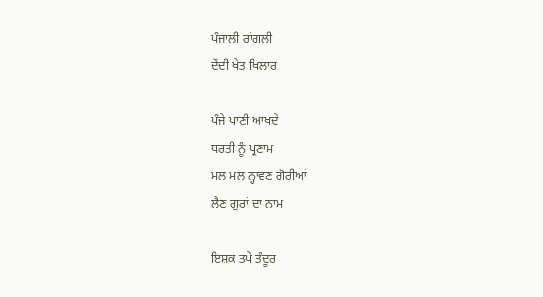ਪੰਜਾਲੀ ਰਾਂਗਲੀ
ਦੇਂਦੀ ਖੇਤ ਖਿਲਾਰ

ਪੰਜੇ ਪਾਣੀ ਆਖਦੇ
ਧਰਤੀ ਨੂੰ ਪ੍ਰਣਾਮ
ਮਲ ਮਲ ਨ੍ਹਾਵਣ ਗੋਰੀਆਂ
ਲੈਣ ਗੁਰਾਂ ਦਾ ਨਾਮ

ਇਸ਼ਕ ਤਪੇ ਤੰਦੂਰ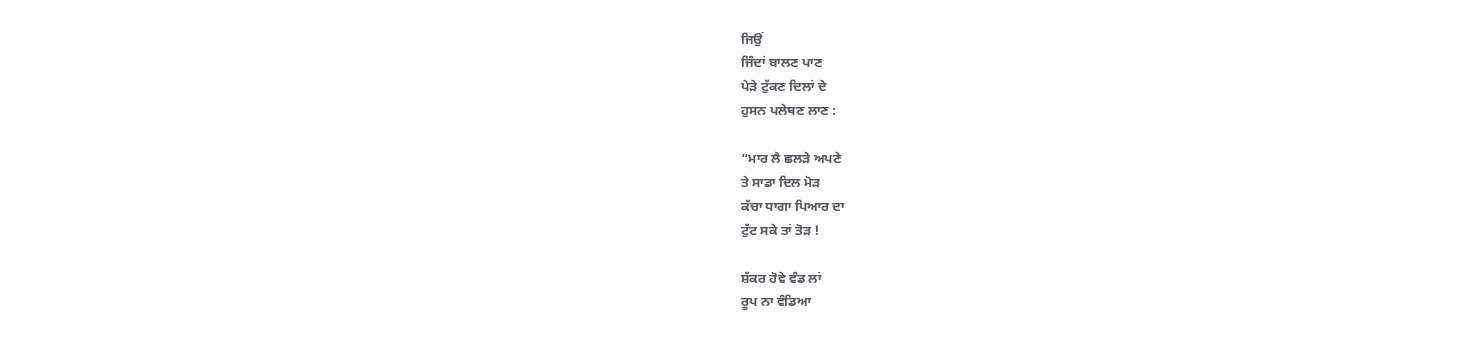ਜਿਉਂ
ਜਿੰਦਾਂ ਬਾਲਣ ਪਾਣ
ਪੇੜੇ ਟੁੱਕਣ ਦਿਲਾਂ ਦੇ
ਹੁਸਨ ਪਲੇਥਣ ਲਾਣ :

“ਮਾਰ ਲੈ ਛਲੜੇ ਅਪਣੇ
ਤੇ ਸਾਡਾ ਦਿਲ ਮੋੜ
ਕੱਚਾ ਧਾਗਾ ਪਿਆਰ ਦਾ
ਟੁੱਟ ਸਕੇ ਤਾਂ ਤੋੜ !

ਸ਼ੱਕਰ ਹੋਵੇ ਵੰਡ ਲਾਂ
ਰੂਪ ਨਾ ਵੰਡਿਆ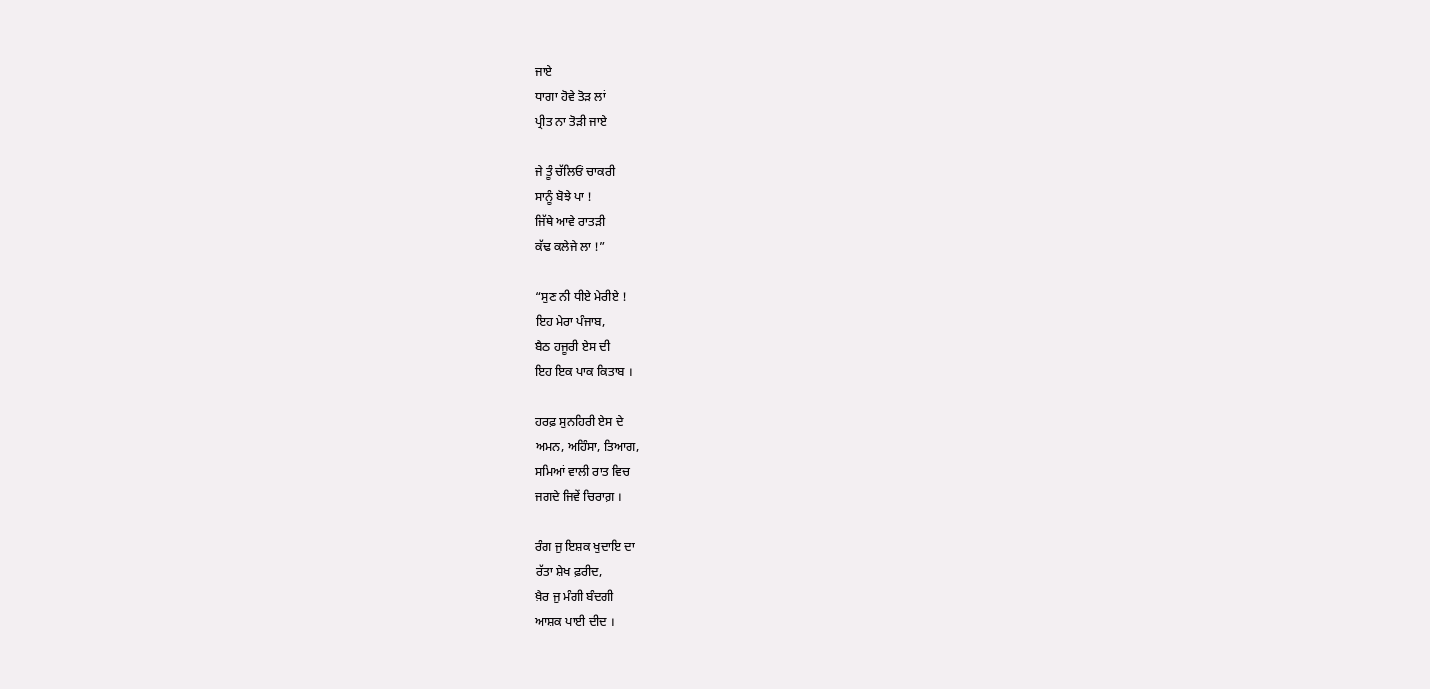ਜਾਏ
ਧਾਗਾ ਹੋਵੇ ਤੋੜ ਲਾਂ
ਪ੍ਰੀਤ ਨਾ ਤੋੜੀ ਜਾਏ

ਜੇ ਤੂੰ ਚੱਲਿਓਂ ਚਾਕਰੀ
ਸਾਨੂੰ ਬੋਝੇ ਪਾ !
ਜਿੱਥੇ ਆਵੇ ਰਾਤੜੀ
ਕੱਢ ਕਲੇਜੇ ਲਾ !”

“ਸੁਣ ਨੀ ਧੀਏ ਮੇਰੀਏ !
ਇਹ ਮੇਰਾ ਪੰਜਾਬ,
ਬੈਠ ਹਜੂਰੀ ਏਸ ਦੀ
ਇਹ ਇਕ ਪਾਕ ਕਿਤਾਬ ।

ਹਰਫ਼ ਸੁਨਹਿਰੀ ਏਸ ਦੇ
ਅਮਨ, ਅਹਿੰਸਾ, ਤਿਆਗ,
ਸਮਿਆਂ ਵਾਲੀ ਰਾਤ ਵਿਚ
ਜਗਦੇ ਜਿਵੇਂ ਚਿਰਾਗ਼ ।

ਰੰਗ ਜੁ ਇਸ਼ਕ ਖੁਦਾਇ ਦਾ
ਰੱਤਾ ਸ਼ੇਖ ਫ਼ਰੀਦ,
ਖ਼ੈਰ ਜੁ ਮੰਗੀ ਬੰਦਗੀ
ਆਸ਼ਕ ਪਾਈ ਦੀਦ ।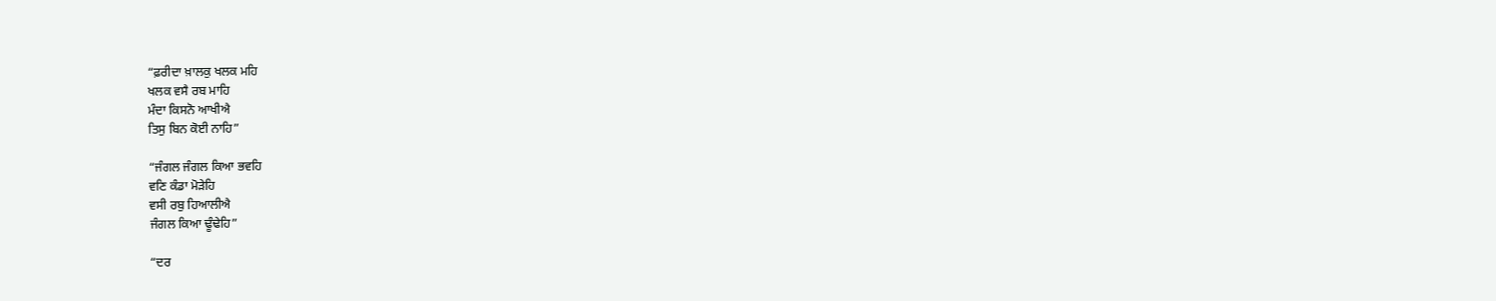“ਫ਼ਰੀਦਾ ਖ਼ਾਲਕੁ ਖਲਕ ਮਹਿ
ਖਲਕ ਵਸੈ ਰਬ ਮਾਹਿ
ਮੰਦਾ ਕਿਸਨੋ ਆਖੀਐ
ਤਿਸੁ ਬਿਨ ਕੋਈ ਨਾਹਿ”

“ਜੰਗਲ ਜੰਗਲ ਕਿਆ ਭਵਹਿ
ਵਣਿ ਕੰਡਾ ਮੋੜੇਹਿ
ਵਸੀ ਰਬੁ ਹਿਆਲੀਐ
ਜੰਗਲ ਕਿਆ ਢੂੰਢੇਹਿ”

“ਦਰ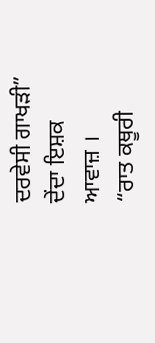ਦਰਵੇਸੀ ਗਾਖੜੀ”
ਦੇਂਦਾ ਇਸ਼ਕ ਆਵਾਜ਼ ।
“ਰਾਤ ਕਥੂਰੀ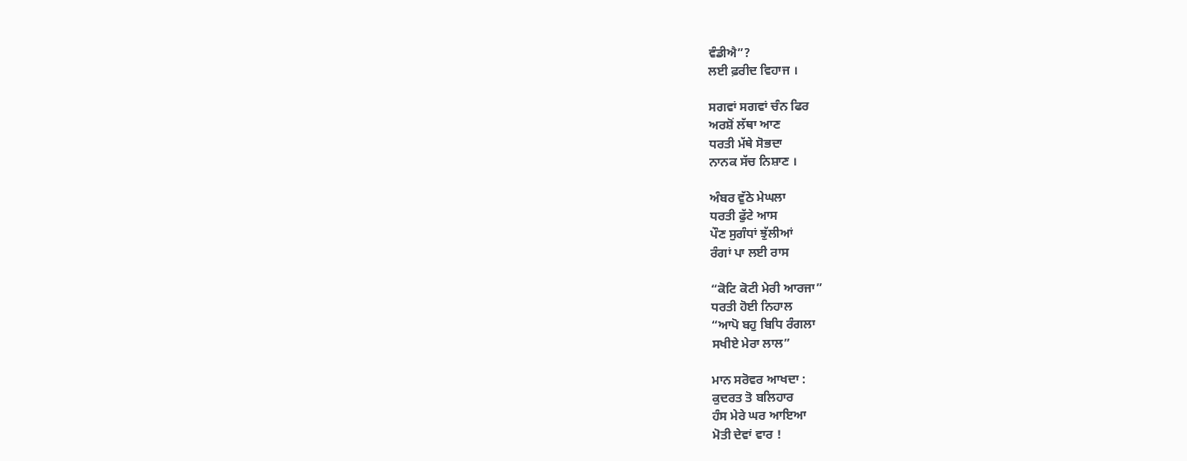ਵੰਡੀਐ”?
ਲਈ ਫ਼ਰੀਦ ਵਿਹਾਜ ।

ਸਗਵਾਂ ਸਗਵਾਂ ਚੰਨ ਫਿਰ
ਅਰਸ਼ੋਂ ਲੱਥਾ ਆਣ
ਧਰਤੀ ਮੱਥੇ ਸੋਭਦਾ
ਨਾਨਕ ਸੱਚ ਨਿਸ਼ਾਣ ।

ਅੰਬਰ ਵੁੱਠੇ ਮੇਘਲਾ
ਧਰਤੀ ਫੁੱਟੇ ਆਸ
ਪੌਣ ਸੁਗੰਧਾਂ ਝੁੱਲੀਆਂ
ਰੰਗਾਂ ਪਾ ਲਈ ਰਾਸ

“ਕੋਟਿ ਕੋਟੀ ਮੇਰੀ ਆਰਜਾ”
ਧਰਤੀ ਹੋਈ ਨਿਹਾਲ
“ਆਪੋ ਬਹੁ ਬਿਧਿ ਰੰਗਲਾ
ਸਖੀਏ ਮੇਰਾ ਲਾਲ”

ਮਾਨ ਸਰੋਵਰ ਆਖਦਾ :
ਕੁਦਰਤ ਤੋ ਬਲਿਹਾਰ
ਹੰਸ ਮੇਰੇ ਘਰ ਆਇਆ
ਮੋਤੀ ਦੇਵਾਂ ਵਾਰ !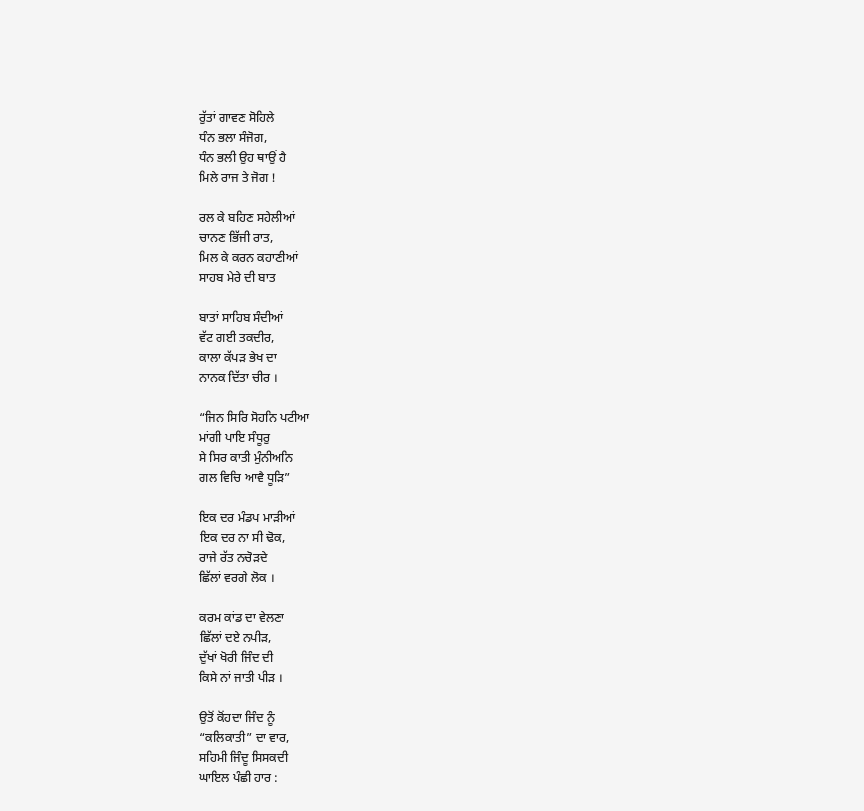ਰੁੱਤਾਂ ਗਾਵਣ ਸੋਹਿਲੇ
ਧੰਨ ਭਲਾ ਸੰਜੋਗ,
ਧੰਨ ਭਲੀ ਉਹ ਥਾਉਂ ਹੈ
ਮਿਲੇ ਰਾਜ ਤੇ ਜੋਗ !

ਰਲ ਕੇ ਬਹਿਣ ਸਹੇਲੀਆਂ
ਚਾਨਣ ਭਿੱਜੀ ਰਾਤ,
ਮਿਲ ਕੇ ਕਰਨ ਕਹਾਣੀਆਂ
ਸਾਹਬ ਮੇਰੇ ਦੀ ਬਾਤ

ਬਾਤਾਂ ਸਾਹਿਬ ਸੰਦੀਆਂ
ਵੱਟ ਗਈ ਤਕਦੀਰ,
ਕਾਲਾ ਕੱਪੜ ਭੇਖ ਦਾ
ਨਾਨਕ ਦਿੱਤਾ ਚੀਰ ।

“ਜਿਨ ਸਿਰਿ ਸੋਹਨਿ ਪਟੀਆ
ਮਾਂਗੀ ਪਾਇ ਸੰਧੂਰੁ
ਸੇ ਸਿਰ ਕਾਤੀ ਮੁੰਨੀਅਨਿ
ਗਲ ਵਿਚਿ ਆਵੈ ਧੂੜਿ”

ਇਕ ਦਰ ਮੰਡਪ ਮਾੜੀਆਂ
ਇਕ ਦਰ ਨਾ ਸੀ ਢੋਕ,
ਰਾਜੇ ਰੱਤ ਨਚੋੜਦੇ
ਛਿੱਲਾਂ ਵਰਗੇ ਲੋਕ ।

ਕਰਮ ਕਾਂਡ ਦਾ ਵੇਲਣਾ
ਛਿੱਲਾਂ ਦਏ ਨਪੀੜ,
ਦੁੱਖਾਂ ਖੋਰੀ ਜਿੰਦ ਦੀ
ਕਿਸੇ ਨਾਂ ਜਾਤੀ ਪੀੜ ।

ਉਤੋਂ ਕੋਂਹਦਾ ਜਿੰਦ ਨੂੰ
“ਕਲਿਕਾਤੀ” ਦਾ ਵਾਰ,
ਸਹਿਮੀ ਜਿੰਦੂ ਸਿਸਕਦੀ
ਘਾਇਲ ਪੰਛੀ ਹਾਰ :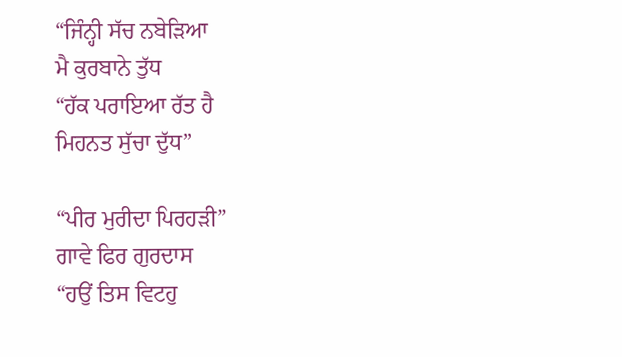“ਜਿੰਨ੍ਹੀ ਸੱਚ ਨਬੇੜਿਆ
ਮੈ ਕੁਰਬਾਨੇ ਤੁੱਧ
“ਹੱਕ ਪਰਾਇਆ ਰੱਤ ਹੈ
ਮਿਹਨਤ ਸੁੱਚਾ ਦੁੱਧ”

“ਪੀਰ ਮੁਰੀਦਾ ਪਿਰਹੜੀ”
ਗਾਵੇ ਫਿਰ ਗੁਰਦਾਸ
“ਹਉਂ ਤਿਸ ਵਿਟਹੁ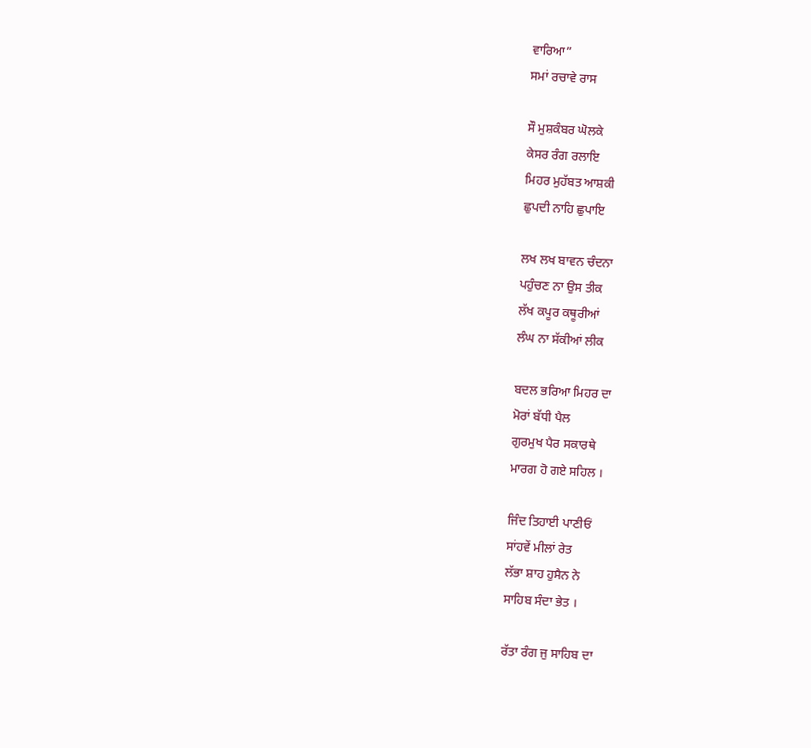ਵਾਰਿਆ”
ਸਮਾਂ ਰਚਾਵੇ ਰਾਸ

ਸੌ ਮੁਸ਼ਕੰਬਰ ਘੋਲਕੇ
ਕੇਸਰ ਰੰਗ ਰਲਾਇ
ਮਿਹਰ ਮੁਹੱਬਤ ਆਸ਼ਕੀ
ਛੁਪਦੀ ਨਾਹਿ ਛੁਪਾਇ

ਲਖ ਲਖ ਬਾਵਨ ਚੰਦਨਾ
ਪਹੁੰਚਣ ਨਾ ਉਸ ਤੀਕ
ਲੱਖ ਕਪੂਰ ਕਥੂਰੀਆਂ
ਲੰਘ ਨਾ ਸੱਕੀਆਂ ਲੀਕ

ਬਦਲ ਭਰਿਆ ਮਿਹਰ ਦਾ
ਮੋਰਾਂ ਬੱਧੀ ਪੈਲ
ਗੁਰਮੁਖ ਪੈਰ ਸਕਾਰਥੇ
ਮਾਰਗ ਹੋ ਗਏ ਸਹਿਲ ।

ਜਿੰਦ ਤਿਹਾਈ ਪਾਣੀਓਂ
ਸਾਂਹਵੇਂ ਮੀਲਾਂ ਰੇਤ
ਲੱਭਾ ਸ਼ਾਹ ਹੁਸੈਨ ਨੇ
ਸਾਹਿਬ ਸੰਦਾ ਭੇਤ ।

ਰੱਤਾ ਰੰਗ ਜੁ ਸਾਹਿਬ ਦਾ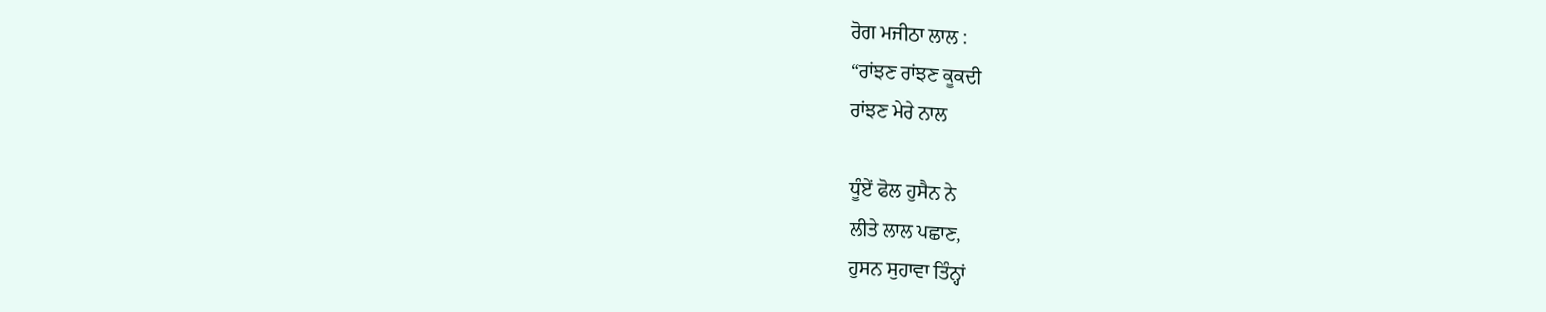ਰੋਗ ਮਜੀਠਾ ਲਾਲ :
“ਰਾਂਝਣ ਰਾਂਝਣ ਕੂਕਦੀ
ਰਾਂਝਣ ਮੇਰੇ ਨਾਲ

ਧੂੰਏਂ ਫੋਲ ਹੁਸੈਨ ਨੇ
ਲੀਤੇ ਲਾਲ ਪਛਾਣ,
ਹੁਸਨ ਸੁਹਾਵਾ ਤਿੰਨ੍ਹਾਂ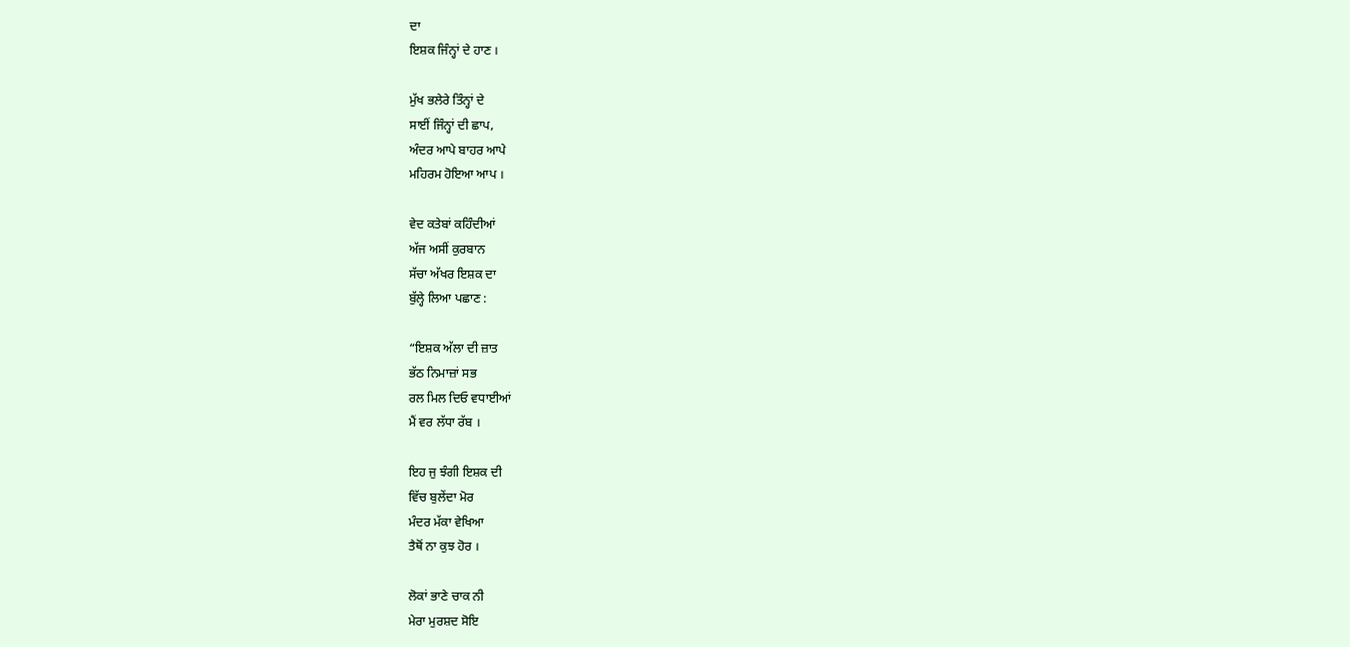ਦਾ
ਇਸ਼ਕ ਜਿੰਨ੍ਹਾਂ ਦੇ ਹਾਣ ।

ਮੁੱਖ ਭਲੇਰੇ ਤਿੰਨ੍ਹਾਂ ਦੇ
ਸਾਈਂ ਜਿੰਨ੍ਹਾਂ ਦੀ ਛਾਪ,
ਅੰਦਰ ਆਪੇ ਬਾਹਰ ਆਪੇ
ਮਹਿਰਮ ਹੋਇਆ ਆਪ ।

ਵੇਦ ਕਤੇਬਾਂ ਕਹਿੰਦੀਆਂ
ਅੱਜ ਅਸੀਂ ਕੁਰਬਾਨ
ਸੱਚਾ ਅੱਖਰ ਇਸ਼ਕ ਦਾ
ਬੁੱਲ੍ਹੇ ਲਿਆ ਪਛਾਣ :

“ਇਸ਼ਕ ਅੱਲਾ ਦੀ ਜ਼ਾਤ
ਭੱਠ ਨਿਮਾਜ਼ਾਂ ਸਭ
ਰਲ ਮਿਲ ਦਿਓ ਵਧਾਈਆਂ
ਮੈਂ ਵਰ ਲੱਧਾ ਰੱਬ ।

ਇਹ ਜੁ ਝੰਗੀ ਇਸ਼ਕ ਦੀ
ਵਿੱਚ ਬੁਲੇਂਦਾ ਮੋਰ
ਮੰਦਰ ਮੱਕਾ ਵੇਖਿਆ
ਤੈਥੋਂ ਨਾ ਕੁਝ ਹੋਰ ।

ਲੋਕਾਂ ਭਾਣੇ ਚਾਕ ਨੀ
ਮੇਰਾ ਮੁਰਸ਼ਦ ਸੋਇ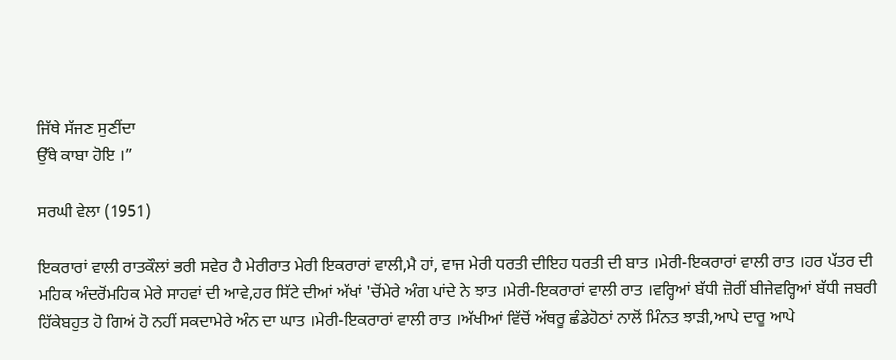ਜਿੱਥੇ ਸੱਜਣ ਸੁਣੀਂਦਾ
ਉੱਥੇ ਕਾਬਾ ਹੋਇ ।”

ਸਰਘੀ ਵੇਲਾ (1951)

ਇਕਰਾਰਾਂ ਵਾਲੀ ਰਾਤਕੌਲਾਂ ਭਰੀ ਸਵੇਰ ਹੈ ਮੇਰੀਰਾਤ ਮੇਰੀ ਇਕਰਾਰਾਂ ਵਾਲੀ,ਮੈ ਹਾਂ, ਵਾਜ ਮੇਰੀ ਧਰਤੀ ਦੀਇਹ ਧਰਤੀ ਦੀ ਬਾਤ ।ਮੇਰੀ-ਇਕਰਾਰਾਂ ਵਾਲੀ ਰਾਤ ।ਹਰ ਪੱਤਰ ਦੀ ਮਹਿਕ ਅੰਦਰੋਂਮਹਿਕ ਮੇਰੇ ਸਾਹਵਾਂ ਦੀ ਆਵੇ,ਹਰ ਸਿੱਟੇ ਦੀਆਂ ਅੱਖਾਂ 'ਚੋਂਮੇਰੇ ਅੰਗ ਪਾਂਦੇ ਨੇ ਝਾਤ ।ਮੇਰੀ-ਇਕਰਾਰਾਂ ਵਾਲੀ ਰਾਤ ।ਵਰ੍ਹਿਆਂ ਬੱਧੀ ਜ਼ੋਰੀਂ ਬੀਜੇਵਰ੍ਹਿਆਂ ਬੱਧੀ ਜਬਰੀ ਹਿੱਕੇਬਹੁਤ ਹੋ ਗਿਅਂ ਹੋ ਨਹੀਂ ਸਕਦਾਮੇਰੇ ਅੰਨ ਦਾ ਘਾਤ ।ਮੇਰੀ-ਇਕਰਾਰਾਂ ਵਾਲੀ ਰਾਤ ।ਅੱਖੀਆਂ ਵਿੱਚੋਂ ਅੱਥਰੂ ਛੰਡੇਹੋਠਾਂ ਨਾਲੋਂ ਮਿੰਨਤ ਝਾੜੀ,ਆਪੇ ਦਾਰੂ ਆਪੇ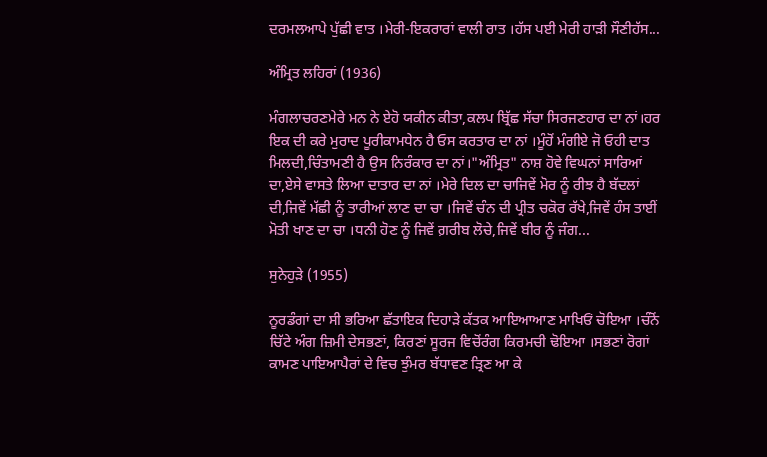ਦਰਮਲਆਪੇ ਪੁੱਛੀ ਵਾਤ ।ਮੇਰੀ-ਇਕਰਾਰਾਂ ਵਾਲੀ ਰਾਤ ।ਹੱਸ ਪਈ ਮੇਰੀ ਹਾੜੀ ਸੌਣੀਹੱਸ...

ਅੰਮ੍ਰਿਤ ਲਹਿਰਾਂ (1936)

ਮੰਗਲਾਚਰਣਮੇਰੇ ਮਨ ਨੇ ਏਹੋ ਯਕੀਨ ਕੀਤਾ,ਕਲਪ ਬ੍ਰਿੱਛ ਸੱਚਾ ਸਿਰਜਣਹਾਰ ਦਾ ਨਾਂ।ਹਰ ਇਕ ਦੀ ਕਰੇ ਮੁਰਾਦ ਪੂਰੀਕਾਮਧੇਨ ਹੈ ਓਸ ਕਰਤਾਰ ਦਾ ਨਾਂ ।ਮੂੰਹੋਂ ਮੰਗੀਏ ਜੋ ਓਹੀ ਦਾਤ ਮਿਲਦੀ,ਚਿੰਤਾਮਣੀ ਹੈ ਉਸ ਨਿਰੰਕਾਰ ਦਾ ਨਾਂ।"ਅੰਮ੍ਰਿਤ" ਨਾਸ਼ ਹੋਵੇ ਵਿਘਨਾਂ ਸਾਰਿਆਂ ਦਾ,ਏਸੇ ਵਾਸਤੇ ਲਿਆ ਦਾਤਾਰ ਦਾ ਨਾਂ ।ਮੇਰੇ ਦਿਲ ਦਾ ਚਾਜਿਵੇਂ ਮੋਰ ਨੂੰ ਰੀਝ ਹੈ ਬੱਦਲਾਂ ਦੀ,ਜਿਵੇਂ ਮੱਛੀ ਨੂੰ ਤਾਰੀਆਂ ਲਾਣ ਦਾ ਚਾ ।ਜਿਵੇਂ ਚੰਨ ਦੀ ਪ੍ਰੀਤ ਚਕੋਰ ਰੱਖੇ,ਜਿਵੇਂ ਹੰਸ ਤਾਈਂ ਮੋਤੀ ਖਾਣ ਦਾ ਚਾ ।ਧਨੀ ਹੋਣ ਨੂੰ ਜਿਵੇਂ ਗ਼ਰੀਬ ਲੋਚੇ,ਜਿਵੇਂ ਬੀਰ ਨੂੰ ਜੰਗ...

ਸੁਨੇਹੁੜੇ (1955)

ਨੂਰਡੰਗਾਂ ਦਾ ਸੀ ਭਰਿਆ ਛੱਤਾਇਕ ਦਿਹਾੜੇ ਕੱਤਕ ਆਇਆਆਣ ਮਾਖਿਓਂ ਚੋਇਆ ।ਚੰਨੋਂ ਚਿੱਟੇ ਅੰਗ ਜ਼ਿਮੀ ਦੇਸਭਣਾਂ, ਕਿਰਣਾਂ ਸੂਰਜ ਵਿਚੋਂਰੰਗ ਕਿਰਮਚੀ ਢੋਇਆ ।ਸਭਣਾਂ ਰੋਗਾਂ ਕਾਮਣ ਪਾਇਆਪੈਰਾਂ ਦੇ ਵਿਚ ਝੁੰਮਰ ਬੱਧਾਵਣ ੜ੍ਰਿਣ ਆ ਕੇ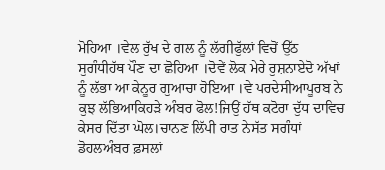ਮੋਹਿਆ ।ਵੇਲ ਰੁੱਖ ਦੇ ਗਲ ਨੂੰ ਲੱਗੀਫੁੱਲਾਂ ਵਿਚੋਂ ਉੱਠ ਸੁਗੰਧੀਹੱਥ ਪੌਣ ਦਾ ਛੋਹਿਆ ।ਦੋਵੇਂ ਲੋਕ ਮੇਰੇ ਰੁਸ਼ਨਾਏਦੋ ਅੱਖਾਂ ਨੂੰ ਲੱਭਾ ਆ ਕੇਨੂਰ ਗੁਆਚਾ ਹੋਇਆ ।ਵੇ ਪਰਦੇਸੀਆਪੂਰਬ ਨੇ ਕੁਝ ਲੱਭਿਆਕਿਹੜੇ ਅੰਬਰ ਫੋਲ!ਜਿਉਂ ਹੱਥ ਕਟੋਰਾ ਦੁੱਧ ਦਾਵਿਚ ਕੇਸਰ ਦਿੱਤਾ ਘੋਲ।ਚਾਨਣ ਲਿੱਪੀ ਰਾਤ ਨੇਸੱਤ ਸਗੰਧਾਂ ਡੋਹਲਅੰਬਰ ਫ਼ਸਲਾਂ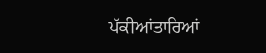ਪੱਕੀਆਂਤਾਰਿਆਂ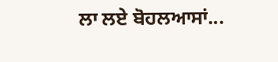ਲਾ ਲਏ ਬੋਹਲਆਸਾਂ...